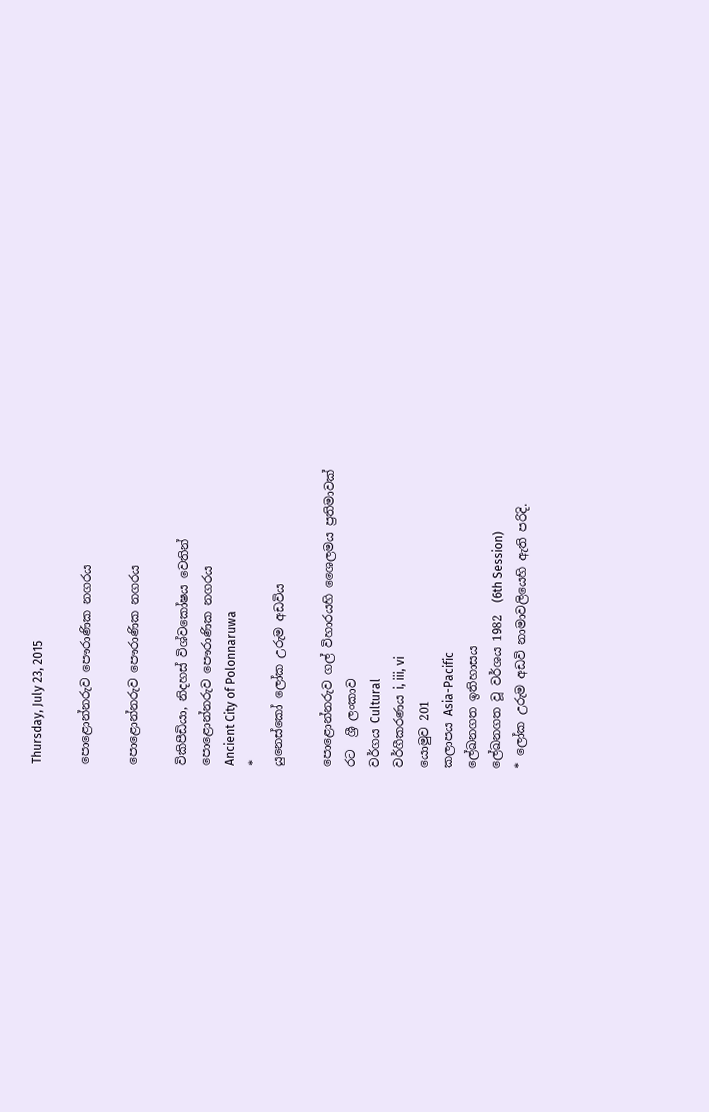Thursday, July 23, 2015

පොළොන්නරුව පෞරාණික නගරය

පොළොන්නරුව පෞරාණික නගරය

විකිපීඩියා, නිදහස් විශ්වකෝෂය වෙතින්
පොළොන්නරුව පෞරාණික නගරය
Ancient City of Polonnaruwa
*
යුනෙස්කෝ ලෝක උරුම අඩවිය

පොළොන්නරුව ගල් විහාරය‍හි ශෛලමය ප්‍රතිමාවක්
රට  ශ්‍රී ලංකාව
වර්ගය Cultural
වර්ගීකරණය i, iii, vi
යොමුව 201
කලාපය Asia-Pacific
ලේඛනගත ඉතිහාසය
ලේඛනගත වූ වර්ශය 1982  (6th Session)
* ලෝක උරුම අඩවි නාමාවලියෙහි ඇති පරිදි.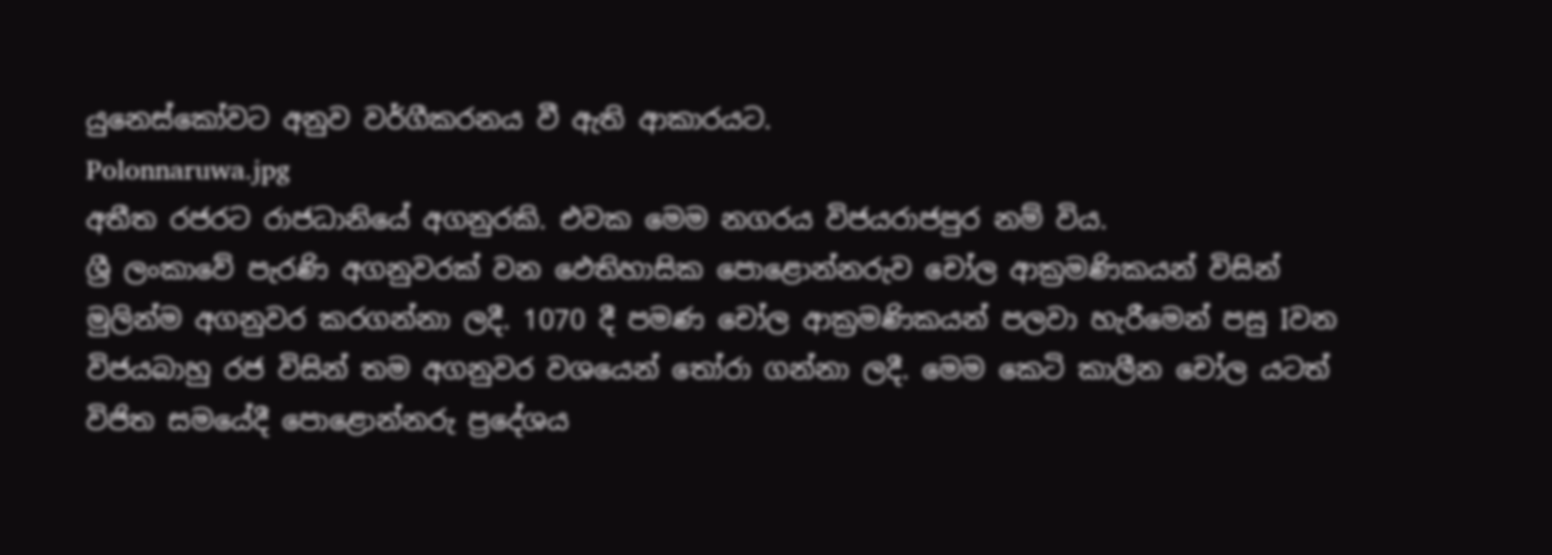යුනෙස්කෝවට අනුව වර්ගීකරනය වී ඇති ආකාරයට.
Polonnaruwa.jpg
අතීත රජරට රාජධානියේ අගනුරකි. එවක මෙම නගරය විජයරාජපුර නම් විය.
ශ්‍රී ලංකාවේ පැරණි අගනුවරක් වන ඵෙතිහාසික පොළොන්නරුව චෝල ආක්‍රමණිකයන් විසින් මුලින්ම අගනුවර කරගන්නා ලදී. 1070 දී පමණ චෝල ආක්‍රමණිකයන් පලවා හැරීමෙන් පසු Iවන විජයබාහු රජ විසින් තම අගනුවර වශයෙන් තෝරා ගන්නා ලදී. මෙම කෙටි කාලීන චෝල යටත් විජිත සමයේදී පොළොන්නරු ප්‍රදේශය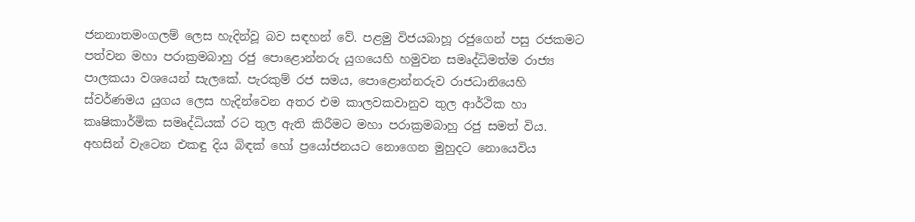ජනනාතමංගලම් ලෙස හැදින්වූ බව සඳහන් වේ. පළමු විජයබාහූ රජුගෙන් පසු රජකමට පත්වන මහා පරාක්‍රමබාහු රජු පොළොන්නරු යුගයෙහි හමුවන සමෘද්ධිමත්ම රාජ්‍ය පාලකයා වශයෙන් සැලකේ. පැරකුම් රජ සමය, පොළොන්නරුව රාජධානියෙහි ස්වර්ණමය යුගය ලෙස හැදින්වෙන අතර එම කාලවකවානුව තුල ආර්ථික හා කෘෂිකාර්මික සමෘද්ධියක් රට තුල ඇති කිරීමට මහා පරාක්‍රමබාහු රජු සමත් විය.
අහසින් වැටෙන එකඳු දිය බිඳක් හෝ ප්‍රයෝජනයට නොගෙන මුහුදට නොයෙවිය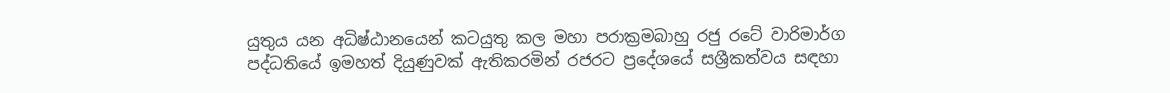යුතුය යන අධිෂ්ඨානයෙන් කටයුතු කල මහා පරාක්‍රමබාහු රජු රටේ වාරිමාර්ග පද්ධතියේ ඉමහත් දියුණුවක් ඇතිකරමින් රජරට ප්‍රදේශයේ සශ්‍රීකත්වය සඳහා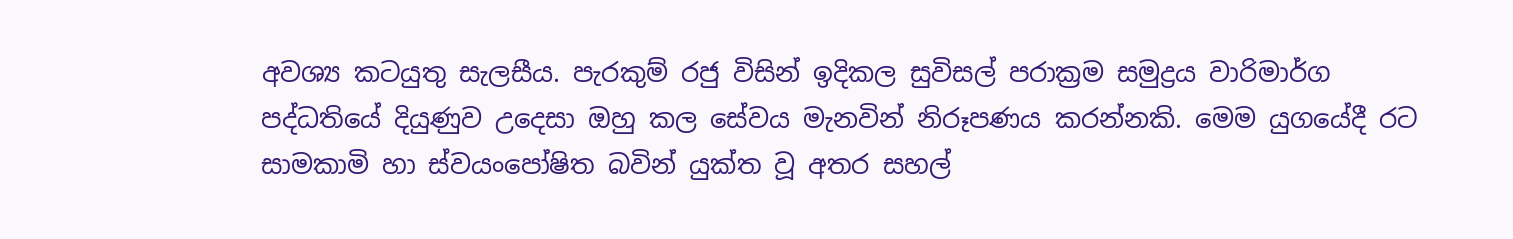අවශ්‍ය කටයුතු සැලසීය. පැරකුම් රජු විසින් ඉදිකල සුවිසල් පරාක්‍රම සමුද්‍රය වාරිමාර්ග පද්ධතියේ දියුණුව උදෙසා ඔහු කල සේවය මැනවින් නිරූපණය කරන්නකි. මෙම යුගයේදී රට සාමකාමි හා ස්වයංපෝෂිත බවින් යුක්ත වූ අතර සහල්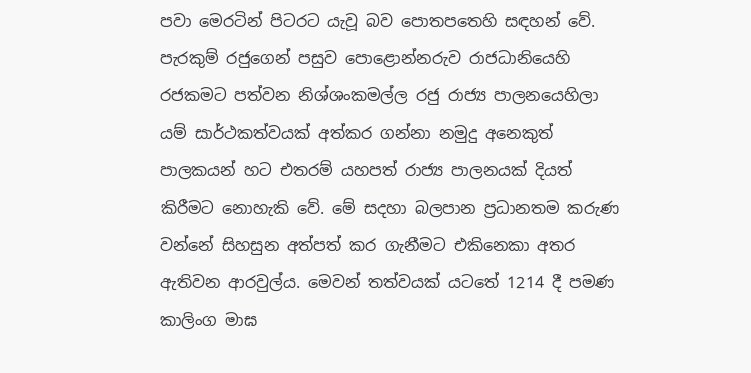පවා මෙරටින් පිටරට යැවූ බව පොතපතෙහි සඳහන් වේ.
පැරකුම් රජුගෙන් පසුව පොළොන්නරුව රාජධානියෙහි රජකමට පත්වන නිශ්ශංකමල්ල රජු රාජ්‍ය පාලනයෙහිලා යම් සාර්ථකත්වයක් අත්කර ගන්නා නමුදු අනෙකුත් පාලකයන් හට එතරම් යහපත් රාජ්‍ය පාලනයක් දියත් කිරීමට නොහැකි වේ. මේ සදහා බලපාන ප්‍රධානතම කරුණ වන්නේ සිහසුන අත්පත් කර ගැනීමට එකිනෙකා අතර ඇතිවන ආරවුල්ය. මෙවන් තත්වයක් යටතේ 1214 දී පමණ කාලිංග මාඝ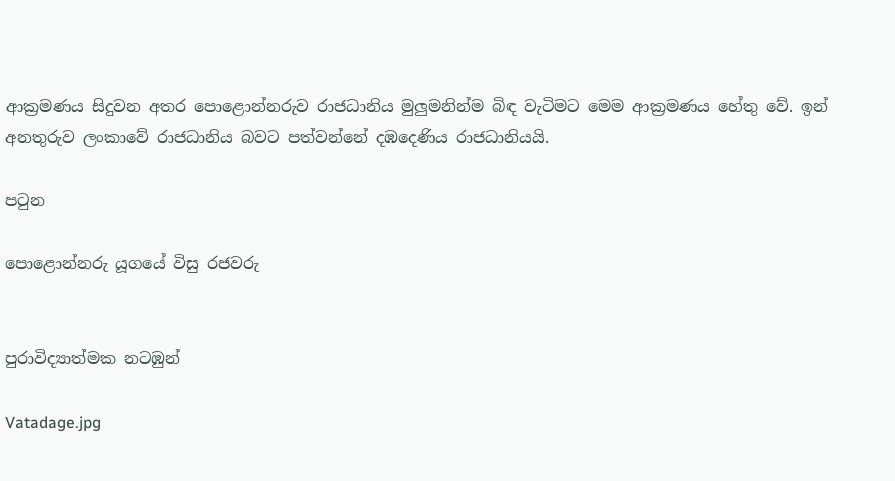ආක්‍රමණය සිදුවන අතර පොළොන්නරුව රාජධානිය මුලුමනින්ම බිඳ වැටිමට මෙම ආක්‍රමණය හේතු වේ. ඉන් අනතුරුව ලංකාවේ රාජධානිය බවට පත්වන්නේ දඹදෙණිය රාජධානියයි.

පටුන

පොළොන්නරු යූගයේ විසු රජවරු


පුරාවිද්‍යාත්මක නටඹුන්

Vatadage.jpg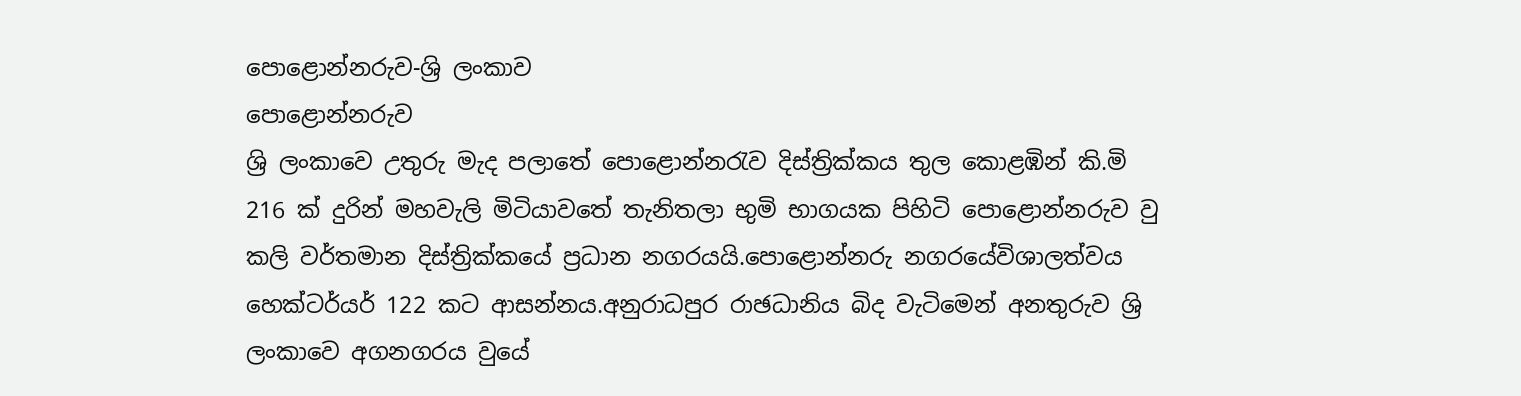පොළොන්නරුව-ශ්‍රි ලංකා‍‍ව
පොළොන්නරුව
ශ්‍රි ලංකා‍‍වෙ උතුරු මැද පලාතේ පොළොන්නරැව දිස්ත්‍රික්කය තුල කොළඹින් කි.මි 216 ක් දුරින් මහවැලි මිටියාවතේ තැනිතලා භුමි භාගයක පිහිටි පොළොන්නරුව වු කලි වර්තමාන දිස්ත්‍රික්කයේ ප්‍රධාන නගරයයි.පොළොන්නරු නගරයේවිශාලත්වය හෙක්ටර්යර් 122 කට ආසන්නය.අනුරාධපුර රාඡධානිය බිද වැටිමෙන් අනතුරුව ශ්‍රි ලංකාවෙ අගනගරය වුයේ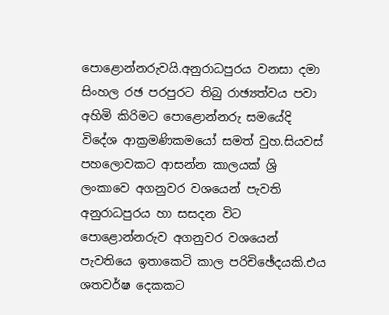පොළොන්නරුවයි.අනුරාධපුරය වනසා දමා සිංහල රඡ පරපුරට තිබු රාඡ්‍යත්වය පවා අහිමි කිරිමට පොළොන්නරු සමයේදි විදේශ ආක්‍රමණිකමයෝ සමත් වුහ.සියවස් පහලොවකට ආසන්න කාලයක් ශ්‍රි ලංකාවෙ අගනුවර වශයෙන් පැවති අනුරාධපුරය හා සසදන විට පොළොන්නරුව අගනුවර වශයෙන් පැවතියෙ ඉතාකෙටි කාල පරිචිඡේදයකි.එය ශතවර්ෂ දෙකකට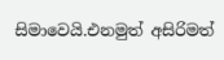සිමාවෙයි.එනමුත් අසිරිමත්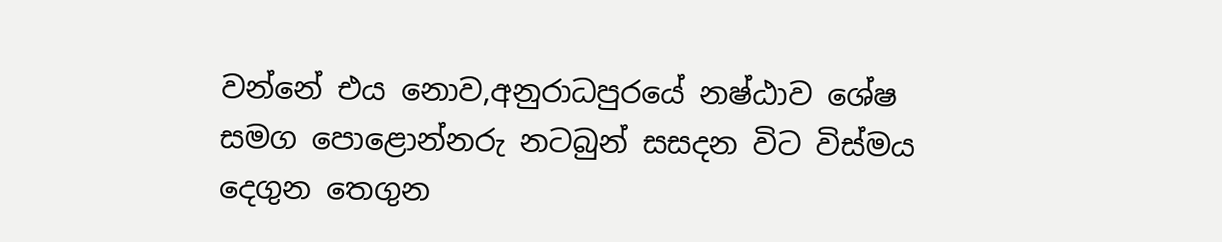වන්නේ එය නොව,අනුරාධපුරයේ නෂ්ඨාව ශේෂ සමග පොළොන්නරු නටබුන් සසදන විට විස්මය දෙගුන තෙගුන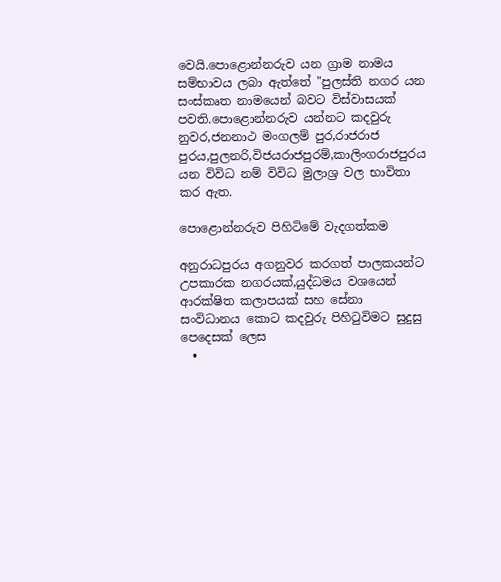වෙයි.පොළොන්නරුව යන ග්‍රාම නාමය සම්භාවය ලබා ඇත්තේ "පුලස්ති නගර යන සංස්කෘත නාමයෙන් බවට විස්වාසයක් පවති.පොළොන්නරුව යන්නට කදවුරු නුවර,ජනනාථ මංගලම් පුර,රාජරාජ පුරය,පුලනරි,විජයරාජපුරම්,කාලිංගරාජපුරය යන විවිධ නම් විවිධ මුලාශ්‍ර වල භාවිතා කර ඇත.

පොළොන්නරුව පිහිටිමේ වැදගත්කම

අනුරාධපුරය අගනුවර කරගත් පාලකයන්ට උපකාරක නගරයක්,යුද්ධමය වශයෙන් ආරක්ෂිත කලාපයක් සහ සේනා සංවිධානය කොට කදවුරු පිහිටුවිමට සුදුසු පෙදෙසක් ලෙස
  •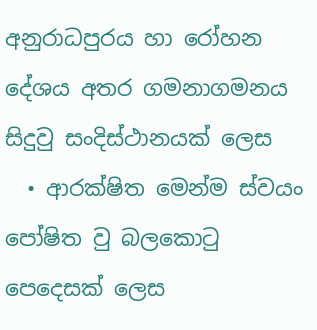අනුරාධපුරය හා රෝහන දේශය අතර ගමනාගමනය සිදුවු සංදිස්ථානයක් ලෙස
  • ආරක්ෂිත මෙන්ම ස්වයං පෝෂිත වු බලකොටු පෙදෙසක් ලෙස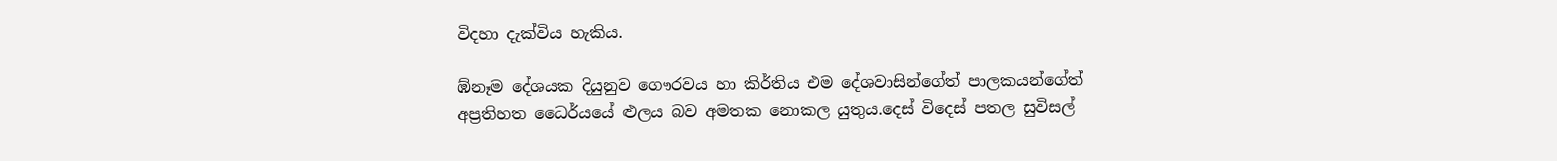විදහා දැක්විය හැකිය.

ඹ්නෑම දේශයක දියුනුව ‍ගෞරවය හා කිර්තිය එම දේශවාසින්ගේත් පාලකයන්ගේත් අප්‍රතිහත ධෛර්යයේ ළුලය බ‍ව අමතක නොකල යුතුය.දෙස් විදෙස් පතල සුවිසල්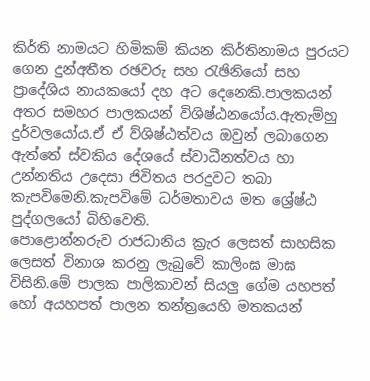කිර්ති නාමයට හිමිකම් කියන කිර්තිනාමය පුරය‍ට ගෙන දුන්අතීත රඡවරු සහ රැඡිනියෝ සහ ප්‍රාදේශිය නායකයෝ දහ අට දෙනෙකි.පාලකයන් අතර සමහර පාලකයන් විශිෂ්ඨනයෝය.ඇතැම්හු දුර්වලයෝය.ඒ ඒ ව්ශිෂ්ඨත්වය ඔවුන් ලබාගෙන ඇත්තේ ස්වකිය දේශයේ ස්වාධීනත්වය හා උන්නතිය උදෙසා ජිවිතය පරදුවට තබා කැපවිමෙනි.කැපවිමේ ධර්මතාවය මත ශ්‍රේෂ්ඨ පුද්ගලයෝ බිහිවෙති.
පොළොන්නරුව රාජධානිය ක්‍රැර ලෙසත් සාහසික ලෙසත් විනාශ කරනු ලැබුවේ කාලිංඝ මාඝ විසිනි.මේ පාලක පාලිකාවන් සියලු ගේම යහපත් හෝ අයහපත් පාලන තන්ත්‍රයෙහි මතකයන්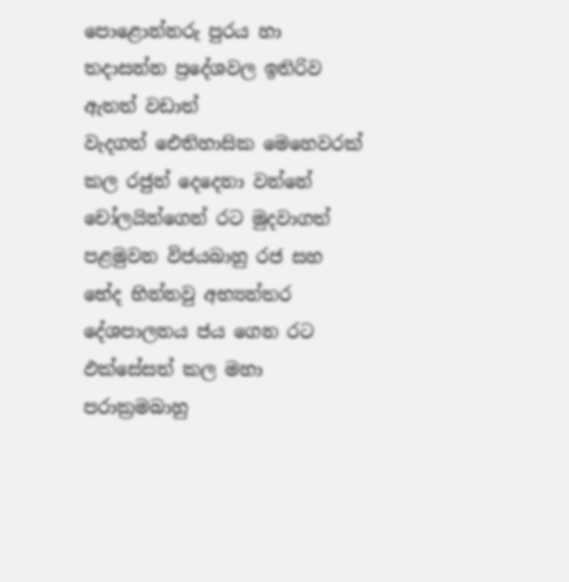පොළොන්නරු පුරය හා තදාසන්න ප්‍රදේශවල ඉතිරිව ඇතත් වඩාත් වැදගත් ‍‍‍ඓතිහාසික මෙහෙවරක් කල රජුන් දෙදෙනා වන්නේ චෝලයින්ගෙන් රට මුදවාගත් පළමුවන විජයබාහු රජ සහ භේද භින්නවු අභ්‍යන්තර දේශපාලනය ජය ගෙන රට ඵක්සේසත් කල මහා පරාක්‍රමබාහු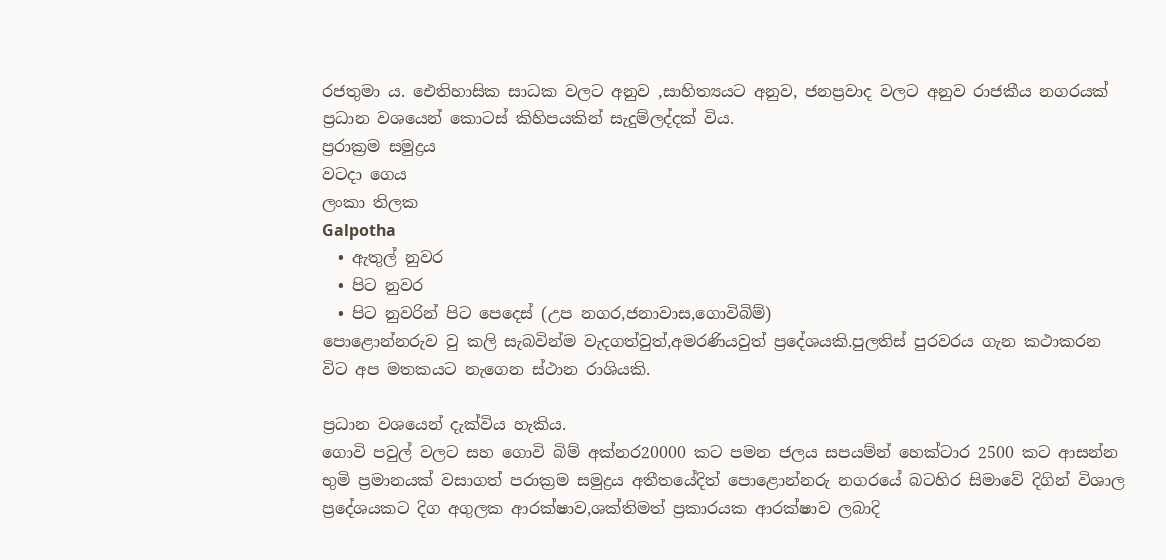රජතුමා ය. ඓතිහාසික සාධක වලට අනුව ,සාහිත්‍යයට අනුව, ජනප්‍රවාද වලට අනුව රාජකීය නගරයක් ප්‍රධාන වශයෙන් කො‍ටස් කිහිපයකින් සැදුම්ලද්දක් විය.
ප්‍රරාක්‍රම සමුද්‍රය
වටදා ගෙය
ලංකා තිලක
Galpotha
  • ඇතුල් නුවර
  • පිට නුවර
  • පි‍ට නුවරින් පිට පෙදෙස් (උප නගර,ජනාවාස,ගොවිබිම්)
පොළොන්නරුව වු කලි සැබවින්ම වැදගත්වුත්,අමරණියවුත් ප්‍රදේශයකි.පුලතිස් පුරවරය ගැන කථාකරන වි‍ට අප මතකයට නැගෙන ස්ථාන රාශියකි.

ප්‍රධාන වශයෙන් දැක්විය හැකිය.
ගොවි පවුල් වලට සහ ගොවි බිම් අක්නර20000 කට පමන ජලය සපයම්න් හෙක්ටාර 2500 කට ආසන්න භුමි ප්‍රමානයක් වසාගත් පරාක්‍රම සමුද්‍රය අතීතයේදිත් පොළොන්නරු නගරයේ බටහිර සිමාවේ දිගින් විශාල ප්‍රදේශයක‍ට දිග අගුලක ආරක්ෂාව,ශක්තිමත් ප්‍රකාරයක ආරක්ෂාව ලබාදි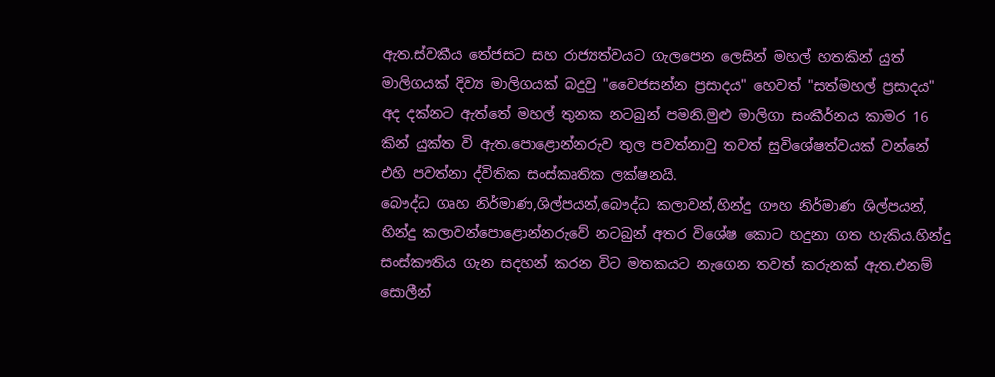ඇත.ස්වකීය තේජසට සහ රාජ්‍යත්වයට ගැලපෙන ලෙසින් මහල් හතකින් යුත් මාලිගයක් දිව්‍ය මාලිගයක් බදුවු "වෛජසන්න ප්‍රසාදය" හෙවත් "සත්මහල් ප්‍රසාදය" අද දක්නට ඇත්තේ මහල් තුනක නටබුන් පමනි.මුළු මාලිගා සංකීර්නය කාමර 16 කින් යුක්ත වි ඇත.පොළොන්නරුව තුල පවත්නාවු තවත් සුවිශේෂත්වය‍ක් වන්නේ එහි පවත්නා ද්විතික සංස්කෘතික ලක්ෂනයි.
බෞද්ධ ගෘහ නිර්මාණ,ශිල්පයන්,බෞද්ධ කලාවන්,හින්දු ගෟහ නිර්මාණ ශිල්පයන්, හින්දු කලාවන්පොළොන්නරුවේ නටබුන් අතර විශේෂ කොට හදුනා ගත හැකිය.හින්දු සංස්කෟතිය ගැන සදහන් කරන විට මතකයට නැගෙන තවත් කරුනක් ඇත.එනම් සොලීන්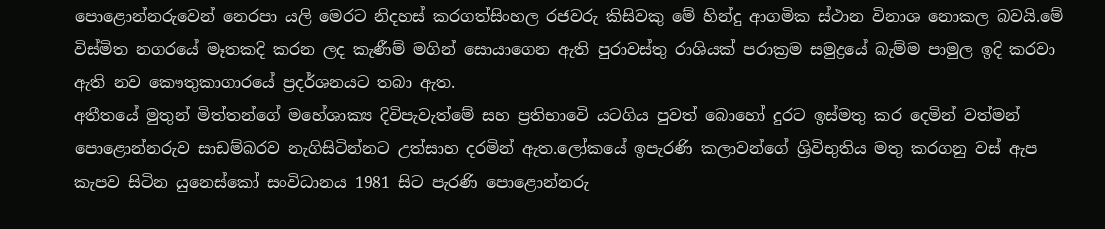පොළොන්නරුවෙන් නෙරපා යලි මෙරට නිදහස් කරගත්සිංහල රජවරු කිසිවකු මේ හින්දු ආගමික ස්ථාන විනාශ නොකල බවයි.මේ විස්මිත නගරයේ මෑතකදි කරන ලද කැණීම් මගින් සොයාගෙන ඇති පුරාවස්තු රාශියක් පරාක්‍රම සමුද්‍රයේ බැම්ම පාමුල ඉදි කරවා ඇති නව කෞතුකාගාරයේ ප්‍රදර්ශනයට තබා ඇත.
අතීතයේ මුතුන් මිත්තන්ගේ මහේශාක්‍ය දිවිපැවැත්මේ සහ ප්‍රතිභාවෙි යටගිය පුවත් බොහෝ දුරට ඉස්මතු කර දෙමින් වත්මන් පොළොන්නරුව සාඩම්බරව නැගිසිටින්නට උත්සාහ දරමින් ඇත.ලෝකයේ ඉපැරණි කලාවන්ගේ ශ්‍රිවිභුතිය මතු කරගනු වස් ඇප කැපව සිටින යුනෙස්කෝ සංවිධානය 1981 සිට පැරණි පොළොන්නරු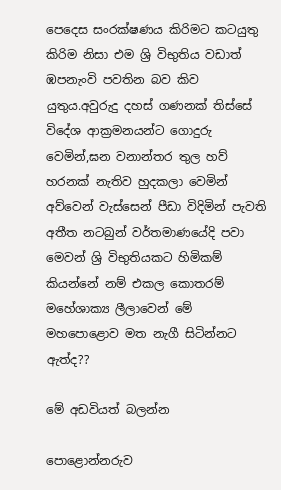පෙදෙස සංරක්ෂණය කිරිමට ක‍ටයුතු කිරිම නිසා එම ශ්‍රි විභුතිය වඩාත් ඹපනැංවි පවතින බව කිව යුතුය.අවුරුදු දහස් ගණනක් තිස්සේ විදේශ ආක්‍රමනයන්ට ගොදුරු වෙමින්,ඝන වනාන්තර තුල හව් හරනක් නැතිව හුදකලා වෙමින් අව්වෙන් වැස්සෙන් පීඩා විදිමින් පැවති අතීත නටබුන් වර්තමාණයේදි පවා මෙවන් ශ්‍රි විභුතියක‍ට හිමිකම් කියන්නේ නම් එකල කොතරම් මහේශාක්‍ය ලීලාවෙන් මේ මහපොළොව මත නැගී සිටින්නට ඇත්ද??

මේ අඩවියත් බලන්න

පොළොන්නරුව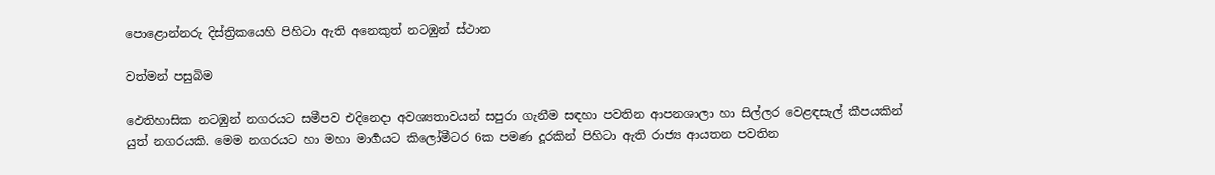පොළොන්නරු දිස්ත්‍රිකයෙහි පිහිටා ඇති අනෙකුත් නටඹුන් ස්ථාන

වත්මන් පසුබිම

ඵෙතිහාසික නටඹුන් නගරයට සමීපව එදිනෙදා අවශ්‍යතාවයන් සපුරා ගැනීම සඳහා පවතින ආපනශාලා හා සිල්ලර වෙළඳසැල් කීපයකින් යුත් නගරයකි. මෙම නගරයට හා මහා මාර්‍ගයට කිලෝමීටර 6ක පමණ දූරකින් පිහිටා ඇති රාජ්‍ය ආයතන පවතින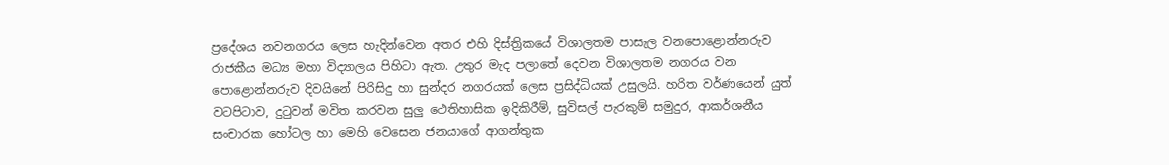ප්‍රදේශය නවනගරය ලෙස හැදින්වෙන අතර එහි දිස්ත්‍රිකයේ විශාලතම පාසැල වනපොළොන්නරුව රාජකීය මධ්‍ය මහා විද්‍යාලය පිහිටා ඇත. උතුර මැද පලාතේ දෙවන විශාලතම නගරය වන පොළොන්නරුව දිවයිනේ පිරිසිදු හා සුන්දර නගරයක් ලෙස ප්‍රසිද්ධියක් උසුලයි. හරිත වර්ණයෙන් යුත් වටපිටාව, දුටුවන් මවිත කරවන සුලු ථෙතිහාසික ඉදිකිරීම්, සුවිසල් පැරකුම් සමුදුර, ආකර්ශනීය සංචාරක හෝටල හා මෙහි වෙසෙන ජනයාගේ ආගන්තුක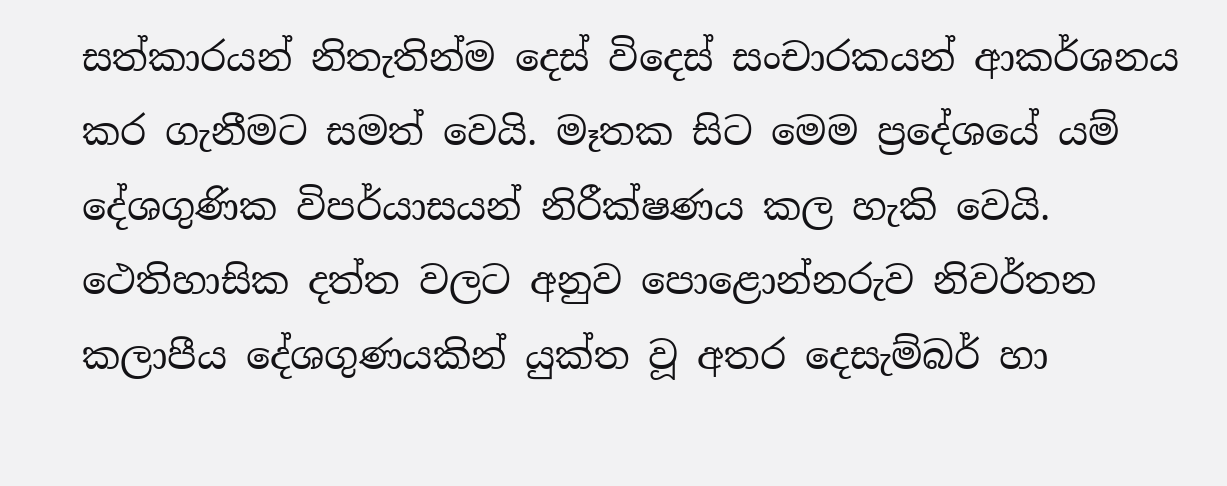සත්කාරයන් නිතැතින්ම දෙස් විදෙස් සංචාරකයන් ආකර්ශනය කර ගැනීමට සමත් වෙයි. මෑතක සිට මෙම ප්‍රදේශයේ යම් දේශගුණික විපර්යාසයන් නිරීක්ෂණය කල හැකි වෙයි. ථෙතිහාසික දත්ත වලට අනුව පොළොන්නරුව නිවර්තන කලාපීය දේශගුණයකින් යුක්ත වූ අතර දෙසැම්බර් හා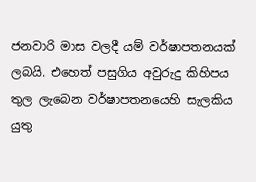ජනවාරි මාස වලදී යම් වර්ෂාපතනයක් ලබයි. එහෙත් පසුගිය අවුරුදු කිහිපය තුල ලැබෙන වර්ෂාපතනයෙහි සැලකිය යුතු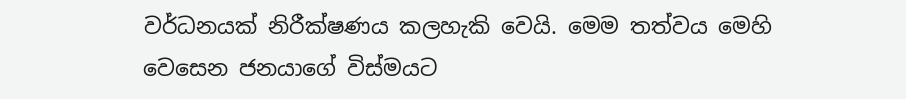වර්ධනයක් නිරීක්ෂණය කලහැකි වෙයි. මෙම තත්වය මෙහි වෙසෙන ජනයාගේ විස්මයට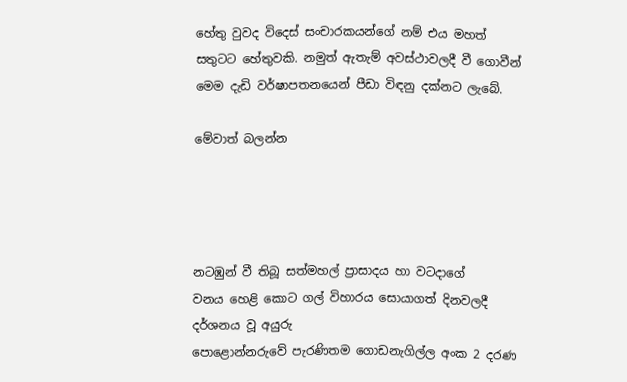හේතු වුවද විදෙස් සංචාරකයන්ගේ නම් එය මහත් සතුටට හේතුවකි. නමුත් ඇතැම් අවස්ථාවලදී වී ගොවීන් මෙම දැඩි වර්ෂාපතනයෙන් පීඩා විඳනු දක්නට ලැබේ.

මේවාත් බලන්න




නටඹුන් වී තිබූ සත්මහල් ප්‍රාසාදය හා වටදාගේ
වනය හෙළි කොට ගල් විහාරය සොයාගත් දිනවලදී දර්ශනය වූ අයුරු
පොළොන්නරුවේ පැරණිතම ගොඩනැගිල්ල අංක 2 දරණ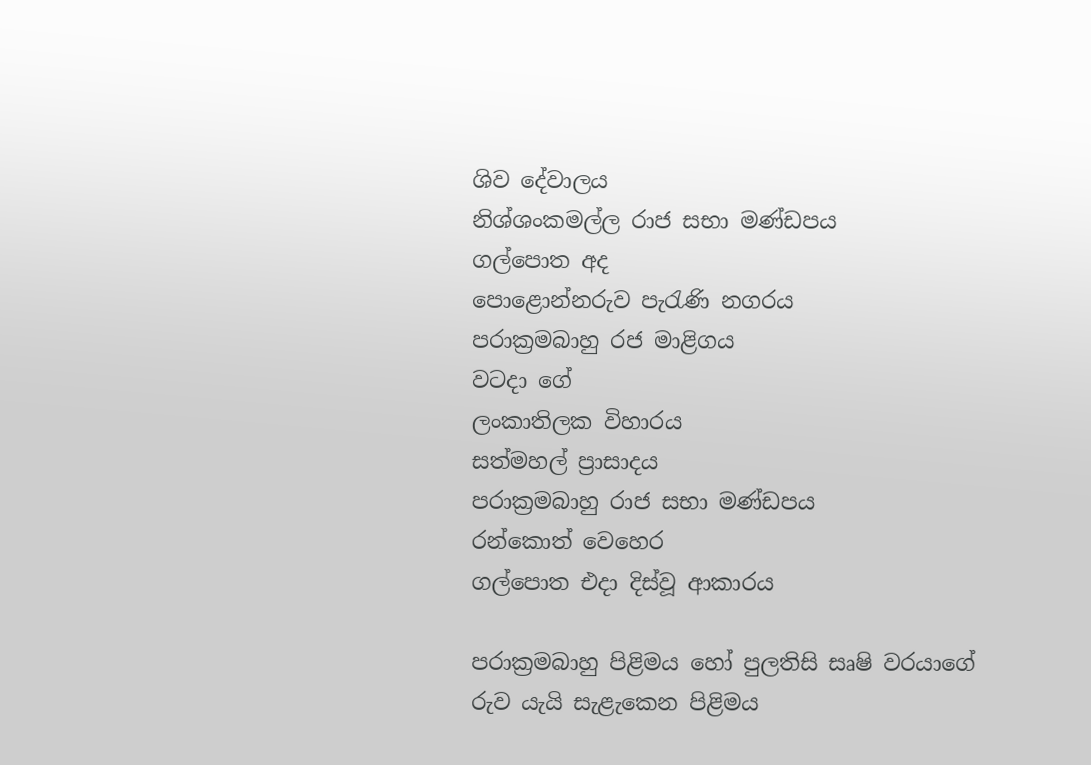ශිව දේවාලය
නිශ්ශංකමල්ල රාජ සභා මණ්ඩපය
ගල්පොත අද
පොළොන්නරුව පැරැණි නගරය
පරාක්‍රමබාහු රජ මාළිගය
වටදා ගේ
ලංකාතිලක විහාරය
සත්මහල් ප්‍රාසාදය
පරාක්‍රමබාහු රාජ සභා මණ්ඩපය
රන්කොත් වෙහෙර
ගල්පොත එදා දිස්වූ ආකාරය

පරාක්‍රමබාහු පිළිමය හෝ පුලතිසි සෘෂි වරයාගේ රුව යැයි සැළැකෙන පිළිමය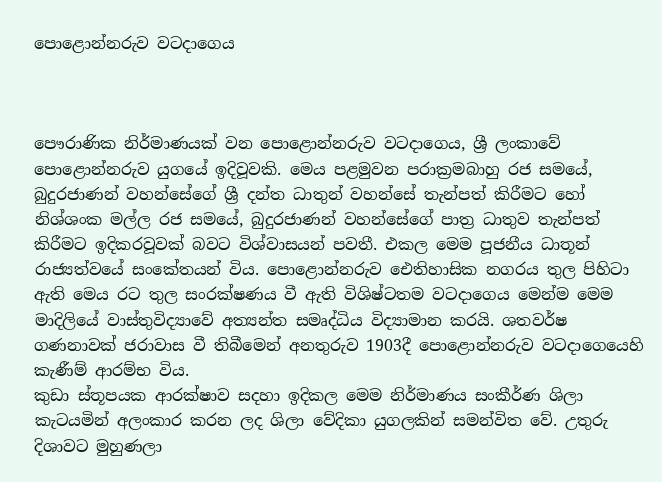පොළොන්නරුව වටදාගෙය



පෞරාණික නිර්මාණයක් වන පොළොන්නරුව වටදාගෙය, ශ්‍රී ලංකාවේ පොළොන්නරුව යුගයේ ඉදිවූවකි. මෙය පළමුවන පරාක්‍රමබාහු රජ සමයේ, බුදුරජාණන් වහන්සේගේ ශ්‍රී දන්ත ධාතුන් වහන්සේ තැන්පත් කිරීමට හෝ නිශ්ශංක මල්ල රජ සමයේ, බුදුරජාණන් වහන්සේගේ පාත්‍ර ධාතුව තැන්පත් කිරීමට ඉදිකරවූවක් බවට විශ්වාසයන් පවතී. එකල මෙම පූජනීය ධාතූන් රාජ්‍යත්වයේ සංකේතයන් විය. පොළොන්නරුව ඓතිහාසික නගරය තුල පිහිටා ඇති මෙය රට තුල සංරක්ෂණය වී ඇති විශිෂ්ටතම වටදාගෙය මෙන්ම මෙම මාදිලියේ වාස්තුවිද්‍යාවේ අත්‍යන්ත සමෘද්ධිය විද්‍යාමාන කර‍යි. ශතවර්ෂ ගණනාවක් ජරාවාස වී තිබීමෙන් අනතුරුව 1903දී පොළොන්නරුව වටදාගෙයෙහි කැණීම් ආරම්භ විය.
කුඩා ස්තූපයක ආරක්ෂාව සදහා ඉදිකල මෙම නිර්මාණය සංකීර්ණ ශිලා කැටයමින් අලංකාර කරන ලද ශිලා වේදිකා යුගලකින් සමන්විත වේ. උතුරු දිශාවට මුහුණලා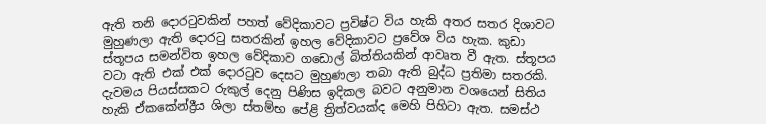ඇති තනි දොරටුවකින් පහත් වේදිකාවට ප්‍රවිෂ්ට විය හැකි අතර සතර දිශාවට මුහුණලා ඇති දොරටු සතරකින් ඉහල වේදිකාවට ප්‍රවේශ විය හැක. කුඩා ස්තූපය සමන්විත ඉහල වේදිකාව ගඩොල් බිත්තියකින් ආවෘත වී ඇත. ස්තූපය වටා ඇති එක් එක් දොරටුව දෙසට මුහුණලා තබා ඇති බුද්ධ ප්‍රතිමා සතරකි. දැවමය පියස්සකට රුකුල් දෙනු පිණිස ඉදිකල බවට අනුමාන වශයෙන් සිතිය හැකි ඒකකේන්ද්‍රීය ශිලා ස්තම්භ පේළි ත්‍රිත්වයක්ද මෙහි පිහිටා ඇත. සමස්ථ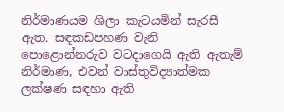නිර්මාණයම ශිලා කැටයමින් සැරසී ඇත. සඳකඩපහණ වැනි පොළොන්නරුව වටදාගෙයි ඇති ඇතැම් නිර්මාණ, එවන් වාස්තුවිද්‍යාත්මක ලක්ෂණ සඳහා ඇති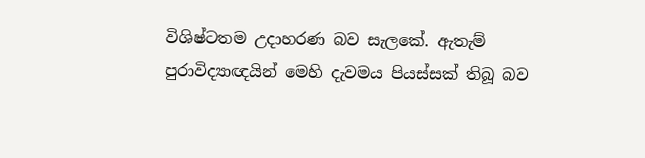විශිෂ්ටතම උදාහරණ බව සැලකේ. ඇතැම් පුරාවිද්‍යාඥයින් මෙහි දැවමය පියස්සක් තිබූ බව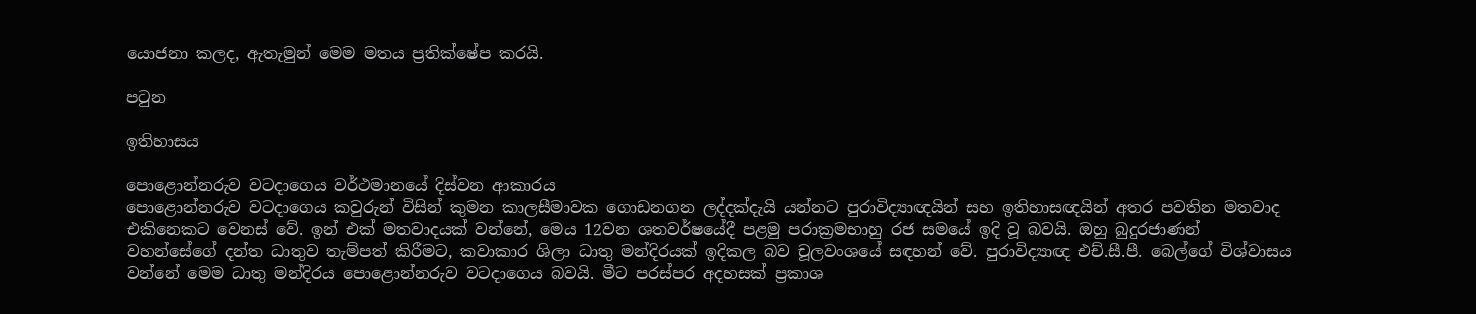යොජනා කලද, ඇතැමුන් මෙම මතය ප්‍රතික්ෂේප කරයි.

පටුන

ඉතිහාසය

පොළොන්නරුව වටදාගෙය වර්ථමානයේ දිස්වන ආකාරය
පොළොන්නරුව වටදාගෙය කවුරුන් විසින් කුමන කාලසීමාවක ගොඩනගන ලද්දක්දැයි යන්නට පුරාවිද්‍යාඥයින් සහ ඉතිහාසඥයින් අතර පවතින මතවාද එකිනෙකට වෙනස් වේ. ඉන් එක් මතවාදයක් වන්නේ, මෙය 12වන ශතවර්ෂයේදී පළමු පරාක්‍රමභාහු රජ සමයේ ඉදි වූ බවයි. ඔහු බුදුරජාණන් වහන්සේගේ දන්ත ධාතුව තැම්පත් කිරීමට, කවාකාර ශිලා ධාතු මන්දිරයක් ඉදිකල බව චූලවංශයේ සඳහන් වේ. පුරාවිද්‍යාඥ එච්.සී.පී. බෙල්ගේ විශ්වාසය වන්නේ මෙම ධාතු මන්දිරය පොළොන්නරුව වටදාගෙය බවයි. මීට පරස්පර අදහසක් ප්‍රකාශ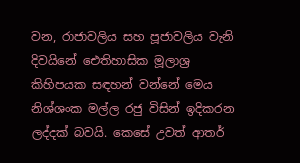වන, රාජාවලිය සහ පූජාවලිය වැනි දිවයිනේ ඓතිහාසික මූලාශ්‍ර කිහිපයක සඳහන් වන්නේ මෙය නිශ්ශංක මල්ල රජු විසින් ඉදිකරන ලද්දක් බවයි. කෙසේ උවත් ආතර්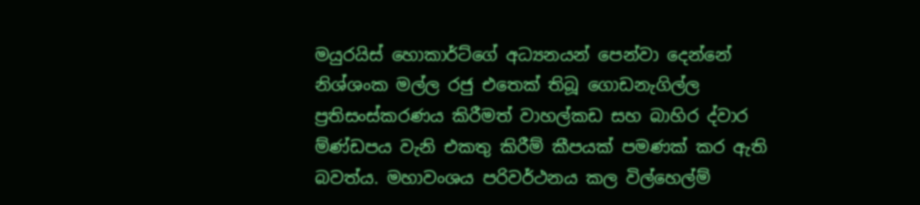මයුරයිස් හොකාර්ට්ගේ අධ්‍යනයන් පෙන්වා දෙන්නේ නිශ්ශංක මල්ල රජු එතෙක් තිබූ ගොඩනැගිල්ල ප්‍රතිසංස්කරණය කිරීමත් වාහල්කඩ සහ බාහිර ද්වාර ම්ණ්ඩපය වැනි එකතු කිරීම් කීපයක් පමණක් කර ඇති බවත්ය. මහාවංශය පරිවර්ථනය කල විල්හෙල්ම්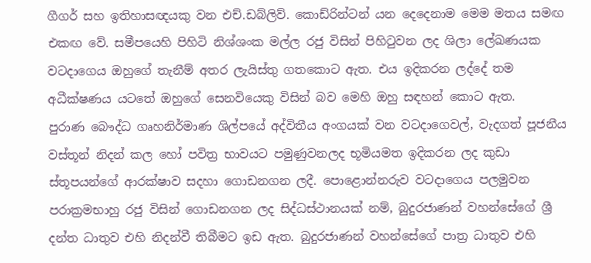ගීගර් සහ ඉතිහාසඥයකු වන එච්.ඩබ්ලිව්. කොඩ්රින්ටන් යන දෙදෙනාම මෙම මතය සමඟ එකඟ වේ. සමීපයෙහි පිහිටි නිශ්ශංක මල්ල රජු විසින් පිහිටුවන ලද ශිලා ලේඛණයක වටදාගෙය ඔහුගේ තැනීම් අතර ලැයිස්තු ගතකොට ඇත. එය ඉදිකරන ලද්දේ තම අධීක්ෂණය යටතේ ඔහුගේ සෙනවියෙකු විසින් බව මෙහි ඔහු සඳහන් කොට ඇත.
පුරාණ බෞද්ධ ගෘහනිර්මාණ ශිල්පයේ අද්විතීය අංගයක් වන වටදාගෙවල්, වැදගත් පූජනීය වස්තූන් නිදන් කල හෝ පවිත්‍ර භාවයට පමුණුවනලද භූමියමත ඉදිකරන ලද කුඩා ස්තූපයන්ගේ ආරක්ෂාව සදහා ගොඩනගන ලදී. පොළොන්නරුව වටදාගෙය පලමුවන පරාක්‍රමභාහු රජු විසින් ගොඩනගන ලද සිද්ධස්ථානයක් නම්, බුදුරජාණන් වහන්සේගේ ශ්‍රී දන්ත ධාතුව එහි නිදන්වී තිබීමට ඉඩ ඇත. බුදුරජාණන් වහන්සේගේ පාත්‍ර ධාතුව එහි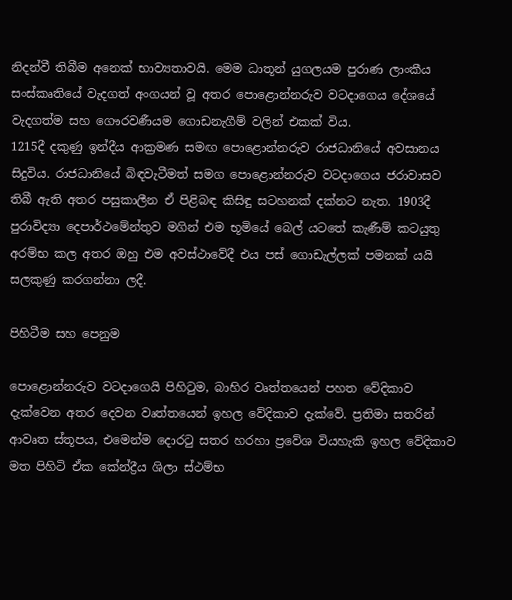නිදන්වී තිබීම අනෙක් භාව්‍යතාවයි. මෙම ධාතූන් යුගලයම පුරාණ ලාංකීය සංස්කෘතියේ වැදගත් අංගයන් වූ අතර පොළොන්නරුව වටදාගෙය දේශයේ වැදගත්ම සහ ගෞරවණීයම ගොඩනැගීම් වලින් එකක් විය.
1215දී දකුණු ඉන්දීය ආක්‍රමණ සමඟ පොළොන්නරුව රාජධානියේ අවසානය සිදුවිය. රාජධානියේ බිඳවැටීමත් සමග පොළොන්නරුව වටදාගෙය ජරාවාසව තිබී ඇති අතර පසුකාලීන ඒ පිළිබඳ කිසිඳු සටහනක් දක්නට නැත. 1903දී පුරාවිද්‍යා දෙපාර්ථමේන්තුව මගින් එම භූමියේ බෙල් යටතේ කැණීම් කටයුතු අරම්භ කල අතර ඔහු එම අවස්ථාවේදී එය පස් ගොඩැල්ලක් පමනක් යයි සලකුණු කරගන්නා ලදී.

පිහිටීම සහ පෙනුම

පොළොන්නරුව වටදාගෙයි පිහිටුම, බාහිර වෘත්තයෙන් පහත වේදිකාව දැක්වෙන අතර දෙවන වෘත්තයෙන් ඉහල වේදිකාව දැක්වේ. ප්‍රතිමා සතරින් ආවෘත ස්තූපය, එමෙන්ම දොරටු සතර හරහා ප්‍රවේශ වියහැකි ඉහල වේදිකාව මත පිහිටි ඒක කේන්ද්‍රීය ශිලා ස්ථම්භ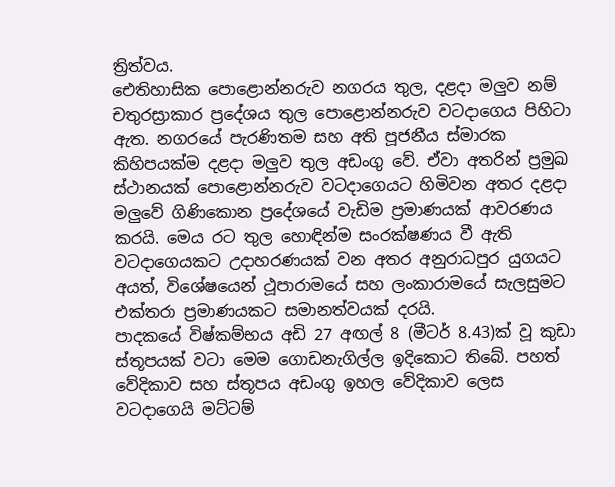ත්‍රිත්වය.
ඓතිහාසික පොළොන්නරුව නගරය තුල, දළදා මලුව නම් චතුරස්‍රාකාර ප්‍රදේශය තුල පොළොන්නරුව වටදාගෙය පිහිටා ඇත. නගරයේ පැරණිතම සහ අති පූජනීය ස්මාරක කිහිපයක්ම දළදා මලුව තුල අඩංගු වේ. ඒවා අතරින් ප්‍රමුඛ ස්ථානයක් පොළොන්නරුව වටදාගෙයට හිමිවන අතර දළදා මලුවේ ගිණිකොන ප්‍රදේශයේ වැඩිම ප්‍රමාණයක් ආවරණය කරයි. මෙය රට තුල හොඳින්ම සංරක්ෂණය වී ඇති වටදාගෙයකට උදාහරණයක් වන අතර අනුරාධපුර යුගයට අයත්, විශේෂයෙන් ථූපාරාමයේ සහ ලංකාරාමයේ සැලසුමට එක්තරා ප්‍රමාණයකට සමානත්වයක් දරයි.
පාදකයේ විෂ්කම්භය අඩි 27 අඟල් 8 (මීටර් 8.43)ක් වූ කුඩා ස්තූපයක් වටා මෙම ගොඩනැගිල්ල ඉදිකොට තිබේ. පහත් වේදිකාව සහ ස්තූපය අඩංගු ඉහල වේදිකාව ලෙස වටදාගෙයි මට්ටම්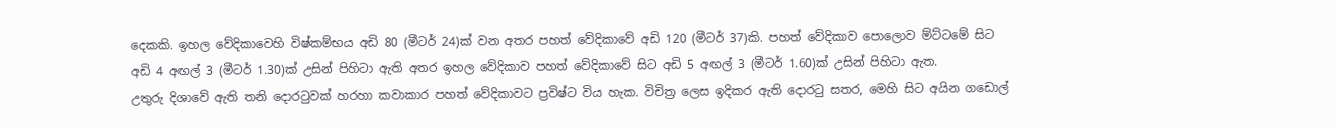දෙකකි. ඉහල වේදිකාවෙහි විෂ්කම්භය අඩි 80 (මීටර් 24)ක් වන අතර පහත් වේදිකාවේ අඩි 120 (මීටර් 37)කි. පහත් වේදිකාව පොලොව ම්ට්ටමේ සිට අඩි 4 අඟල් 3 (මීටර් 1.30)ක් උසින් පිහිටා ඇති අතර ඉහල වේදිකාව පහත් වේදිකාවේ සිට අඩි 5 අඟල් 3 (මීටර් 1.60)ක් උසින් පිහිටා ඇත.
උතුරු දිශාවේ ඇති තනි දොරටුවක් හරහා කවාකාර පහත් වේදිකාවට ප්‍රවිෂ්ට විය හැක. විචිත්‍ර ලෙස ඉදිකර ඇති දොරටු සතර, මෙහි සිට අයින ගඩොල්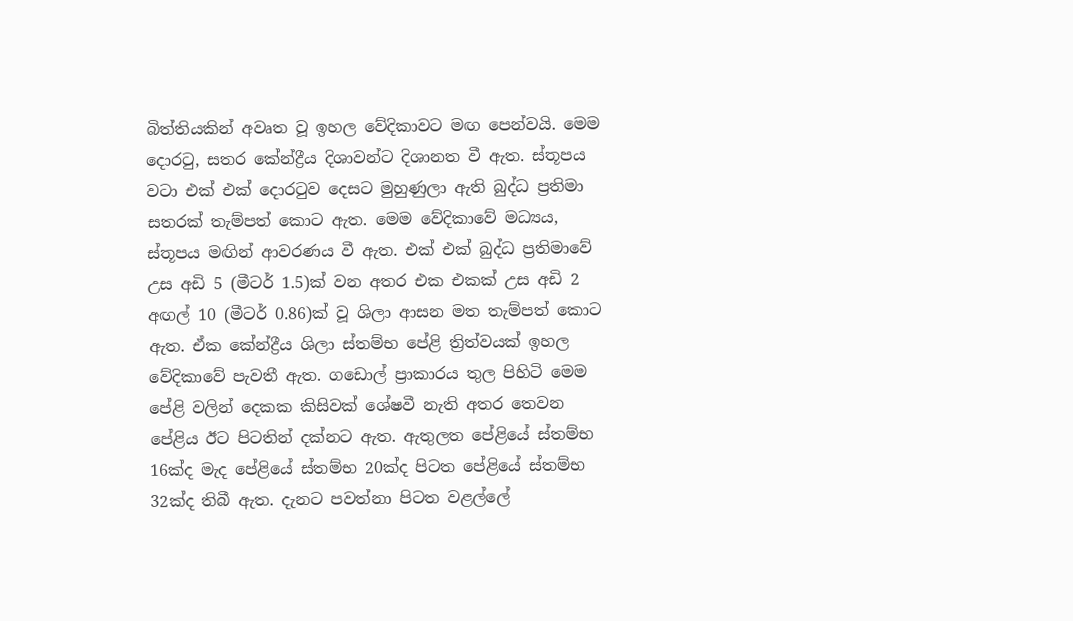බිත්තියකින් අවෘත වූ ඉහල වේදිකාවට මඟ පෙන්වයි. මෙම දොරටු, සතර කේන්ද්‍රීය දිශාවන්ට දිශානත වී ඇත. ස්තූපය වටා එක් එක් දොරටුව දෙසට මුහුණුලා ඇති බුද්ධ ප්‍රතිමා සතරක් තැම්පත් කොට ඇත. මෙම වේදිකාවේ මධ්‍යය, ස්තූපය මඟින් ආවරණය වී ඇත. එක් එක් බුද්ධ ප්‍රතිමාවේ උස අඩි 5 (මීටර් 1.5)ක් වන අතර එක එකක් උස අඩි 2 අඟල් 10 (මීටර් 0.86)ක් වූ ශිලා ආසන මත තැම්පත් කොට ඇත. ඒක කේන්ද්‍රීය ශිලා ස්තම්භ පේළි ත්‍රිත්වයක් ඉහල වේදිකාවේ පැවතී ඇත. ගඩොල් ප්‍රාකාරය තුල පිහිටි මෙම පේළි වලින් දෙකක කිසිවක් ශේෂවී නැති අතර තෙවන පේළිය ඊට පිටතින් දක්නට ඇත. ඇතුලත පේළියේ ස්තම්භ 16ක්ද මැද පේළියේ ස්තම්භ 20ක්ද පිටත පේළියේ ස්තම්භ 32ක්ද තිබී ඇත. දැනට පවත්නා පිටත වළල්ලේ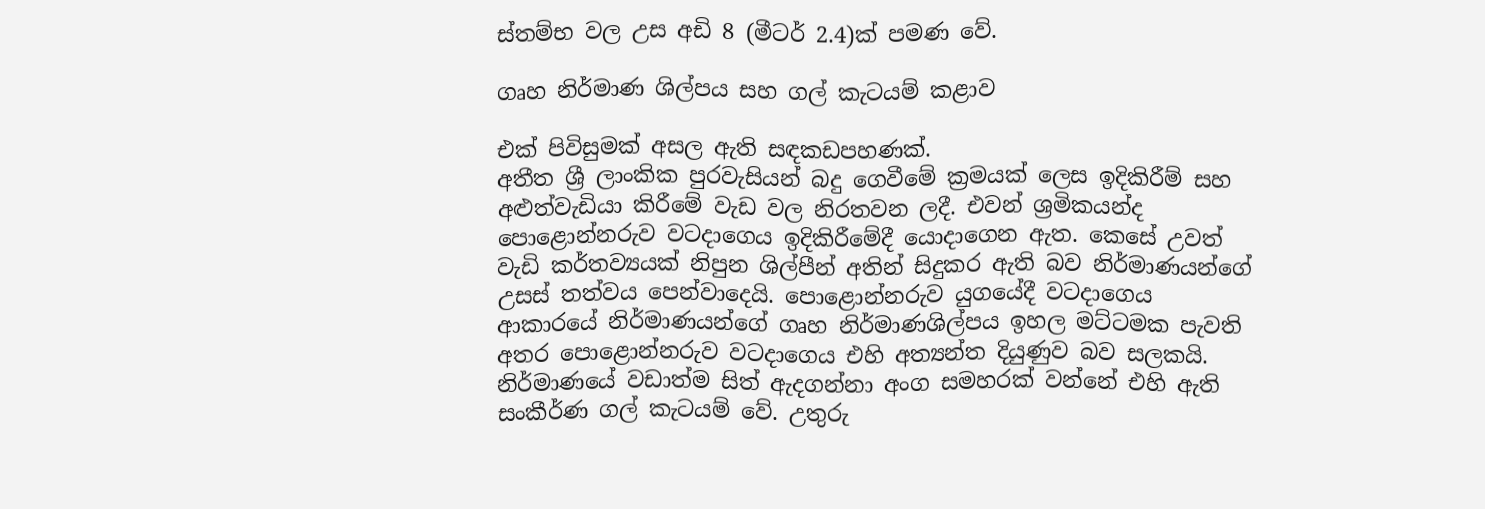ස්තම්භ වල උස අඩි 8 (මීටර් 2.4)ක් පමණ වේ.

ගෘහ නිර්මාණ ශිල්පය සහ ගල් කැටයම් කළාව

එක් පිවිසුමක් අසල ඇති සඳකඩපහණක්.
අතීත ශ්‍රී ලාංකික පුරවැසියන් බදු ගෙවීමේ ක්‍රමයක් ලෙස ඉදිකිරීම් සහ අළුත්වැඩියා කිරීමේ වැඩ වල නිරතවන ලදී. එවන් ශ්‍රමිකයන්ද පොළොන්නරුව වටදාගෙය ඉදිකිරීමේදී යොදාගෙන ඇත. කෙසේ උවත් වැඩි කර්තව්‍යයක් නිපුන ශිල්පීන් අතින් සිදුකර ඇති බව නිර්මාණයන්ගේ උසස් තත්වය පෙන්වාදෙයි. පොළොන්නරුව යුගයේදී වටදාගෙය ආකාරයේ නිර්මාණයන්ගේ ගෘහ නිර්මාණශිල්පය ඉහල මට්ටමක පැවති අතර පොළොන්නරුව වටදාගෙය එහි අත්‍යන්ත දියුණුව බව සලකයි. නිර්මාණයේ වඩාත්ම සිත් ඇදගන්නා අංග සමහරක් වන්නේ එහි ඇති සංකීර්ණ ගල් කැටයම් වේ. උතුරු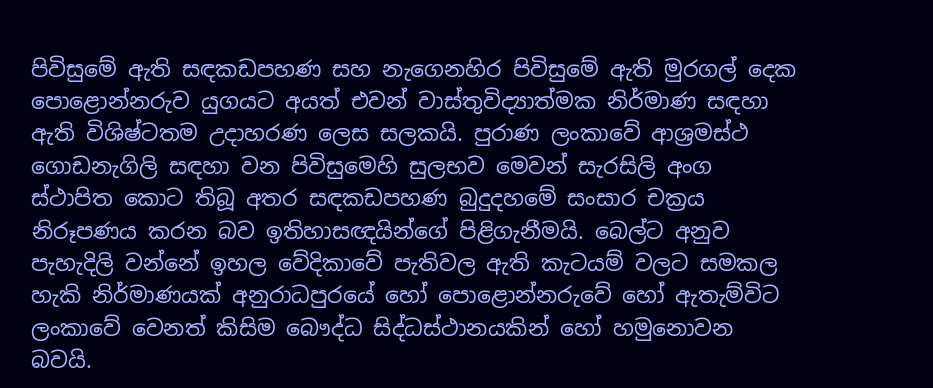පිවිසුමේ ඇති සඳකඩපහණ සහ නැගෙනහිර පිවිසුමේ ඇති මුරගල් දෙක පොළොන්නරුව යුගයට අයත් එවන් වාස්තුවිද්‍යාත්මක නිර්මාණ සඳහා ඇති විශිෂ්ටතම උදාහරණ ලෙස සලකයි. පුරාණ ලංකාවේ ආශ්‍රමස්ථ ගොඩනැගිලි සඳහා වන පිවිසුමෙහි සුලභව මෙවන් සැරසිලි අංග ස්ථාපිත කොට තිබූ අතර සඳකඩපහණ බුදුදහමේ සංසාර චක්‍රය නිරූපණය කරන බව ඉතිහාසඥයින්ගේ පිළිගැනීමයි. බෙල්ට අනුව පැහැදිලි වන්නේ ඉහල වේදිකාවේ පැතිවල ඇති කැටයම් වලට සමකල හැකි නිර්මාණයක් අනුරාධපුරයේ හෝ පොළොන්නරුවේ හෝ ඇතැම්විට ලංකාවේ වෙනත් කිසිම බෞද්ධ සිද්ධස්ථානයකින් හෝ හමුනොවන බවයි.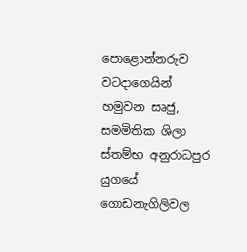පොළොන්නරුව වටදාගෙයින් හමුවන සෘජු, සමමිතික ශිලා ස්තම්භ අනුරාධපුර යුගයේ ගොඩනැගිලිවල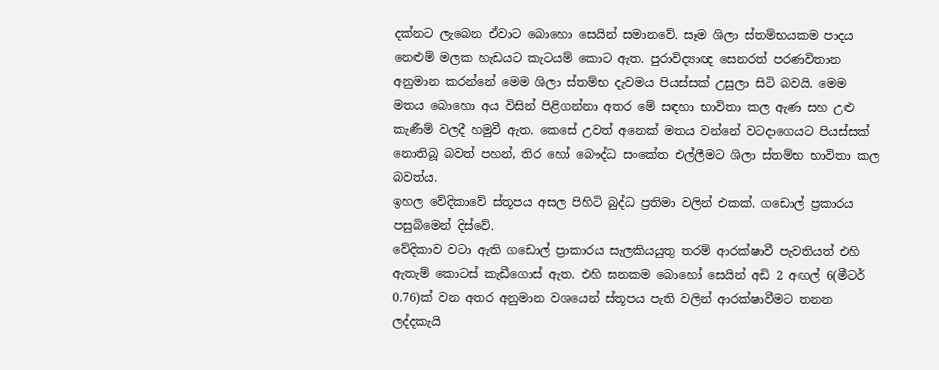දක්නට ලැබෙන ඒවාට බොහො සෙයින් සමානවේ. සෑම ශිලා ස්තම්භයකම පාදය නෙළුම් මලක හැඩයට කැටයම් කොට ඇත. පුරාවිද්‍යාඥ සෙනරත් පරණවිතාන අනුමාන කරන්නේ මෙම ශිලා ස්තම්භ දැවමය පියස්සක් උසුලා සිටි බව‍යි. මෙම මතය බොහො අය විසින් පිළිගන්නා අතර මේ සඳහා භාවිතා කල ඇණ සහ උළු කැණීම් වලදී හමුවී ඇත. කෙසේ උවත් අනෙක් මතය වන්නේ වටදාගෙයට පියස්සක් නොතිබූ බවත් පහන්, තිර හෝ බෞද්ධ සංකේත එල්ලීමට ශිලා ස්තම්භ භාවිතා කල බවත්ය.
ඉහල වේදිකාවේ ස්තූපය අසල පිහිටි බුද්ධ ප්‍රතිමා වලින් එකක්. ගඩොල් ප්‍රකාරය පසුබිමෙන් දිස්වේ.
වේදිකාව වටා ඇති ගඩොල් ප්‍රාකාරය සැලකියයුතු තරම් ආරක්ෂාවී පැවතියත් එහි ඇතැම් කොටස් කැඩීගොස් ඇත. එහි ඝනකම බොහෝ සෙයින් අඩි 2 අඟල් 6(මීටර් 0.76)ක් වන අතර අනුමාන වශයෙන් ස්තූපය පැති වලින් ආරක්ෂාවීමට තනන ලද්දකැයි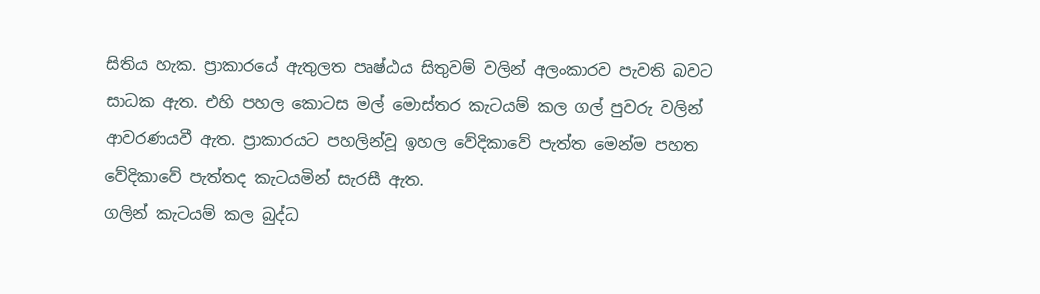සිතිය හැක. ප්‍රාකාරයේ ඇතුලත පෘෂ්ඨය සිතුවම් වලින් අලංකාරව පැවති බවට සාධක ඇත. එහි පහල කොටස මල් මොස්තර කැටයම් කල ගල් පුවරු වලින් ආවරණයවී ඇත. ප්‍රාකාරයට පහලින්වූ ඉහල වේදිකාවේ පැත්ත මෙන්ම පහත වේදිකාවේ පැත්තද කැටයමින් සැරසී ඇත.
ගලින් කැටයම් කල බුද්ධ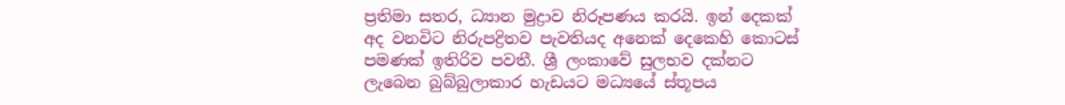ප්‍රතිමා සතර, ධ්‍යාන මුද්‍රාව නිරූපණය කරයි. ඉන් දෙකක් අද වනවිට නිරුපද්‍රිතව පැවතියද අනෙක් දෙකෙහි කොටස් පමණක් ඉතිරිව පවතී. ශ්‍රී ලංකාවේ සුලභව දක්නට ලැබෙන බුබ්බුලාකාර හැඩයට මධ්‍යයේ ස්තූපය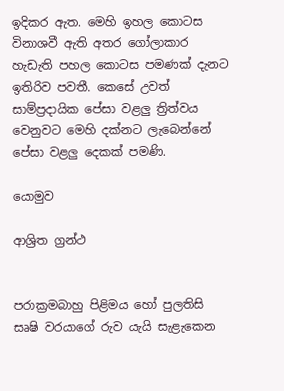ඉදිකර ඇත. මෙහි ඉහල කොටස විනාශවී ඇති අතර ගෝලාකාර හැඩැති පහල කොටස පමණක් දැනට ඉතිරිව පවතී. කෙසේ උවත් සාම්ප්‍රදායික පේසා වළලු ත්‍රිත්වය වෙනුවට මෙහි දක්නට ලැබෙන්නේ පේසා වළලු දෙකක් පමණි.

යොමුව

ආශ්‍රිත ග්‍රන්ථ


පරාක්‍රමබාහු පිළිමය හෝ පුලතිසි සෘෂි වරයාගේ රුව යැයි සැළැකෙන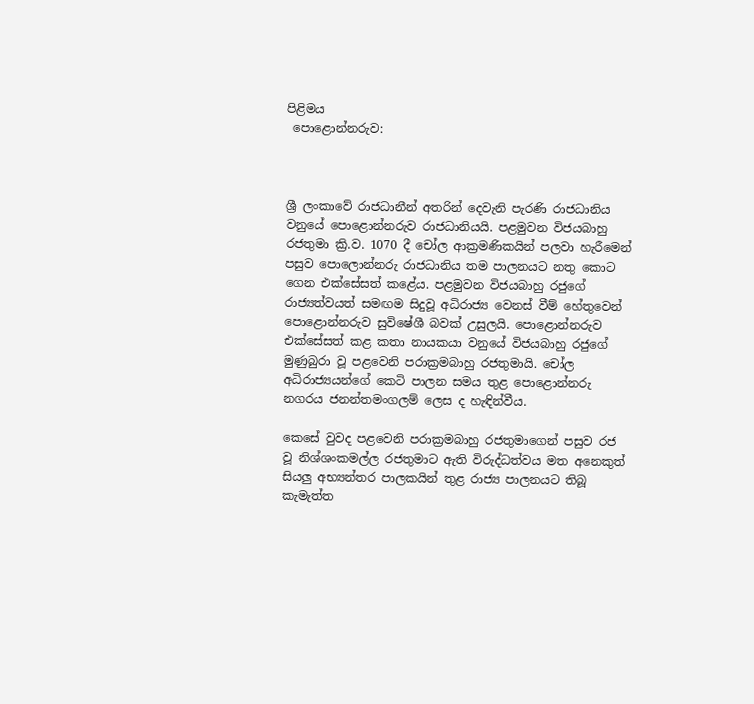පිළිමය
 පොළොන්නරුව:



ශ්‍රී ලංකාවේ රාජධානීන් අතරින් දෙවැනි පැරණි රාජධානිය වනුයේ පොළොන්නරුව රාජධානියයි. පළමුවන විජයබාහු රජතුමා ක්‍රි.ව. 1070 දී චෝල ආක්‍රමණිකයින් පලවා හැරීමෙන් පසුව පොලොන්නරු රාජධානිය තම පාලනයට නතු කොට ගෙන එක්සේසත් කළේය. පළමුවන විජයබාහු රජුගේ රාජ්‍යත්වයත් සමඟම සිදුවූ අධිරාජ්‍ය වෙනස් වීම් හේතුවෙන් පොළොන්නරුව සුවිෂේශී බවක් උසුලයි. පොළොන්නරුව එක්සේසත් කළ කතා නායකයා වනුයේ විජයබාහු රජුගේ මුණුබුරා වූ පළවෙනි පරාක්‍රමබාහු රජතුමායි. චෝල අධිරාජ්‍යයන්ගේ කෙටි පාලන සමය තුළ පොළොන්නරු නගරය ජනන්තමංගලම් ලෙස ද හැඳින්වීය.

කෙසේ වුවද පළවෙනි පරාක්‍රමබාහු රජතුමාගෙන් පසුව රජ වූ නිශ්ශංකමල්ල රජතුමාට ඇති විරුද්ධත්වය මත අනෙකුත් සියලු අභ්‍යන්තර පාලකයින් තුළ රාජ්‍ය පාලනයට තිබූ කැමැත්ත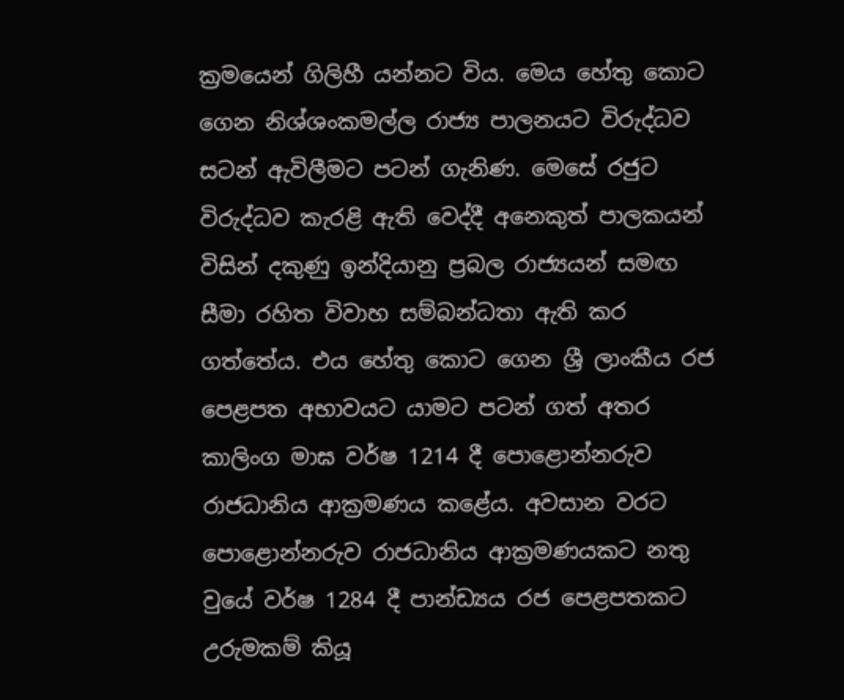ක්‍රමයෙන් ගිලිහී යන්නට විය. මෙය හේතු කොට ගෙන නිශ්ශංකමල්ල රාජ්‍ය පාලනයට විරුද්ධව සටන් ඇවිලීමට පටන් ගැනිණ. මෙසේ රජුට විරුද්ධව කැරළි ඇති වෙද්දී අනෙකුත් පාලකයන් විසින් දකුණු ඉන්දියානු ප්‍රබල රාජ්‍යයන් සමඟ සීමා රහිත විවාහ සම්බන්ධතා ඇති කර ගත්තේය. එය හේතු කොට ගෙන ශ්‍රී ලාංකීය රජ පෙළපත අභාවයට යාමට පටන් ගත් අතර කාලිංග මාඝ වර්ෂ 1214 දී පොළොන්නරුව රාජධානිය ආක්‍රමණය කළේය. අවසාන වරට පොළොන්නරුව රාජධානිය ආක්‍රමණයකට නතු වුයේ වර්ෂ 1284 දී පාන්ඩ්‍යය රජ පෙළපතකට උරුමකම් කියූ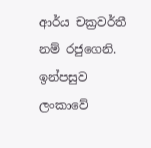ආර්ය චක්‍රවර්තී නම් රජුගෙනි. ඉන්පසුව ලංකාවේ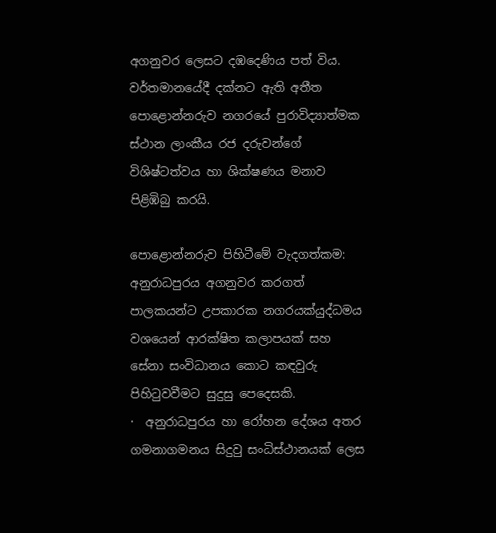අගනුවර ලෙසට දඹදෙණිය පත් විය.
වර්තමානයේදී දක්නට ඇති අතීත පොළොන්නරුව නගරයේ පුරාවිද්‍යාත්මක ස්ථාන ලාංකීය රජ දරුවන්ගේ විශිෂ්ටත්වය හා ශික්ෂණය මනාව පිළිඹිබු කරයි.

පොළොන්නරුව පිහිටීමේ වැදගත්කම:
අනුරාධපුරය අගනුවර කරගත් පාලකයන්ට උපකාරක නගරයක්යුද්ධමය වශයෙන් ආරක්ෂිත කලාපයක් සහ සේනා සංවිධානය කොට කඳවුරු පිහිටුවවීමට සුදුසු පෙදෙසකි.
·  අනුරාධපුරය හා රෝහන දේශය අතර ගමනාගමනය සිදුවු සංධිස්ථානයක් ලෙස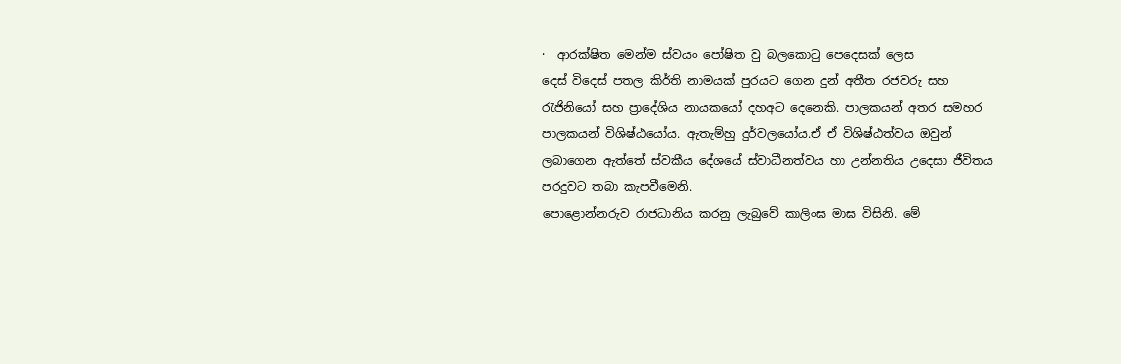·  ආරක්ෂිත මෙන්ම ස්වයං පෝෂිත වු බලකොටු පෙදෙසක් ලෙස
දෙස් විදෙස් පතල කිර්ති නාමයක් පුරය‍ට ගෙන දුන් අතීත රජවරු සහ රැජිනියෝ සහ ප්‍රාදේශිය නායකයෝ දහඅට දෙනෙකි. පාලකයන් අතර සමහර පාලකයන් විශිෂ්ඨයෝය. ඇතැම්හු දුර්වලයෝය.ඒ ඒ විශිෂ්ඨත්වය ඔවුන් ලබාගෙන ඇත්තේ ස්වකීය දේශයේ ස්වාධීනත්වය හා උන්නතිය උදෙසා ජීවිතය පරදුවට තබා කැපවීමෙනි.
පොළොන්නරුව රාජධානිය කරනු ලැබුවේ කාලිංඝ මාඝ විසිනි. මේ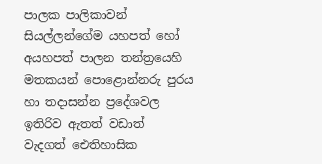පාලක පාලිකාවන් සියල්ලන්ගේම යහපත් හෝ අයහපත් පාලන තන්ත්‍රයෙහි මතකයන් පොළොන්නරු පුරය හා තදාසන්න ප්‍රදේශවල ඉතිරිව ඇතත් වඩාත් වැදගත් ‍‍‍ඓතිහාසික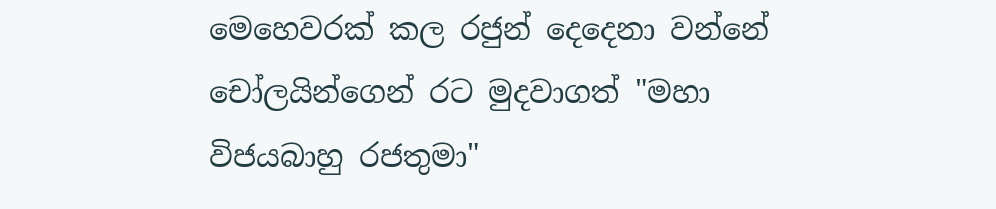මෙහෙවරක් කල රජුන් දෙදෙනා වන්නේ චෝලයින්ගෙන් රට මුදවාගත් "මහා විජයබාහු රජතුමා"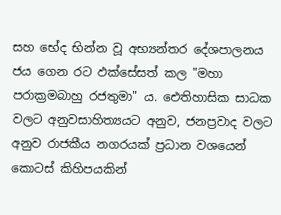සහ භේද භින්න වූ අභ්‍යන්තර දේශපාලනය ජය ගෙන රට ඵක්සේසත් කල "මහා පරාක්‍රමබාහු රජතුමා" ය. ඓතිහාසික සාධක වලට අනුවසාහිත්‍යයට අනුව, ජනප්‍රවාද වලට අනුව රාජකීය නගරයක් ප්‍රධාන වශයෙන් කො‍ටස් කිහිපයකින්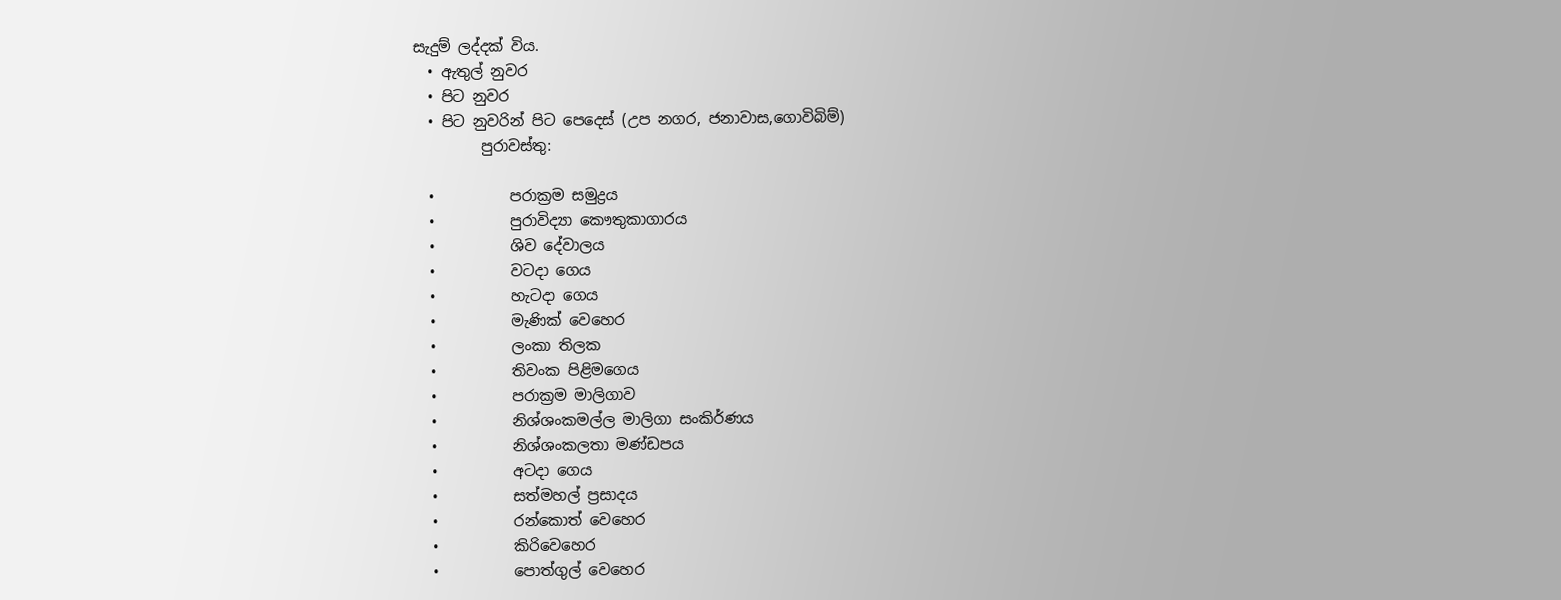සැදුම් ලද්දක් විය.
  • ඇතුල් නුවර
  • පිට නුවර
  • පි‍ට නුවරින් පිට පෙදෙස් (උප නගර, ජනාවාස,ගොවිබිම්)
         පුරාවස්තු:

  •          පරාක්‍රම සමුද්‍රය
  •          පුරාවිද්‍යා කෞතුකාගාරය
  •          ශිව දේවාලය
  •          වටදා ගෙය
  •          හැටදා ගෙය
  •          මැණික් වෙහෙර
  •          ලංකා තිලක
  •          තිවංක පිළිමගෙය
  •          පරාක්‍රම මාලිගාව
  •          නිශ්ශංකමල්ල මාලි‍ගා සංකිර්ණය
  •          නිශ්ශංකලතා මණ්ඩපය
  •          අ‍ටදා ගෙය
  •          සත්මහල් ප්‍රසාදය
  •          රන්කොත් වෙහෙර
  •          කිරිවෙහෙර
  •          පොත්ගුල් වෙහෙර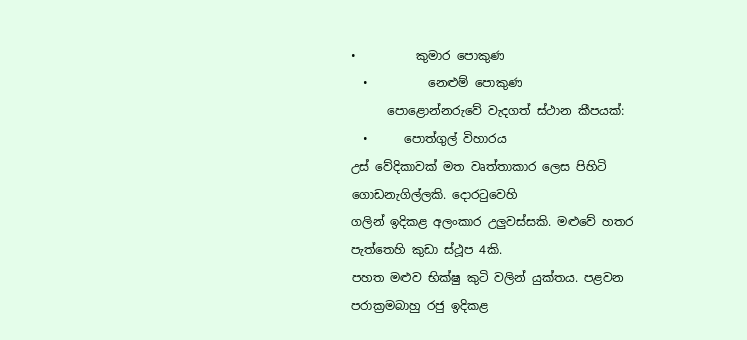•          කුමාර පොකුණ
  •          නෙළුම් පොකුණ
      පොළොන්නරුවේ වැදගත් ස්ථාන කීපයක්:
  •      පොත්ගුල් විහාරය
උස් වේදිකාවක් මත වෘත්තාකාර ලෙස පිහිටි ගොඩනැගිල්ලකි. දොරටුවෙහි
ගලින් ඉදිකළ අලංකාර උලුවස්සකි. මළුවේ හතර පැත්තෙහි කුඩා ස්ථූප 4කි.
පහත මළුව භික්ෂු කුටි වලින් යුක්තය. පළවන පරාක්‍රමබාහු රජු ඉදිකළ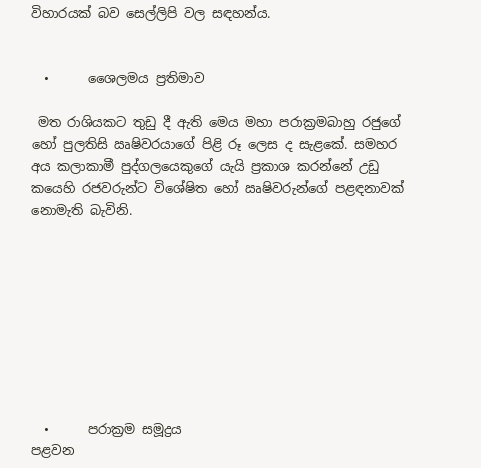විහාරයක් බව සෙල්ලිපි වල සඳහන්ය.


  •      ශෛලමය ප්‍රතිමාව

 මත රාශියකට තුඩු දී ඇති මෙය මහා පරාක්‍රමබාහු රජුගේ හෝ පුලතිසි ඍෂිවරයාගේ පිළි රූ ලෙස ද සැළකේ. සමහර අය කලාකාමී පුද්ගලයෙකුගේ යැයි ප්‍රකාශ කරන්නේ උඩු කයෙහි රජවරුන්ට විශේෂිත හෝ ඍෂිවරුන්ගේ පළඳනාවක් නොමැති බැවිනි.









  •      පරාක්‍රම සමූද්‍රය
පළවන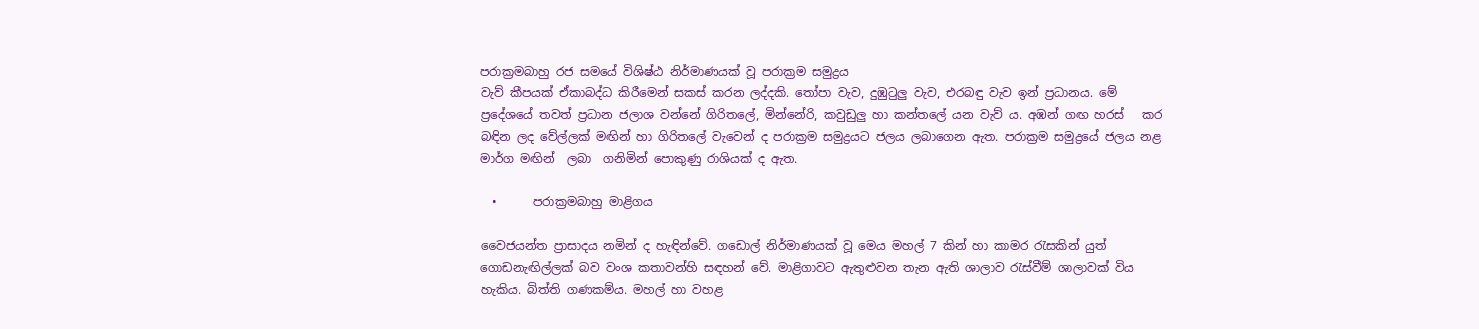පරාක්‍රමබාහු රජ සමයේ විශිෂ්ඨ නිර්මාණයක් වූ පරාක්‍රම සමුද්‍රය
වැව් කීපයක් ඒකාබද්ධ කිරීමෙන් සකස් කරන ලද්දකි. තෝපා වැව, දුඹුටුලු වැව, එරබඳු වැව ඉන් ප්‍රධානය. මේ ප්‍රදේශයේ තවත් ප්‍රධාන ජලාශ වන්නේ ගිරිතලේ, මින්නේරි, කවුඩුලු හා කන්තලේ යන වැව් ය. අඹන් ගඟ හරස්   කර බඳින ලද වේල්ලක් මඟින් හා ගිරිතලේ වැවෙන් ද පරාක්‍රම සමුද්‍රයට ජලය ලබාගෙන ඇත. පරාක්‍රම සමුද්‍රයේ ජලය නළ මාර්ග මඟින්  ලබා  ගනිමින් පොකුණු රාශියක් ද ඇත.

  •      පරාක්‍රමබාහු මාළිගය

වෛජයන්ත ප්‍රාසාදය නමින් ද හැඳින්වේ. ගඩොල් නිර්මාණයක් වූ මෙය මහල් 7 කින් හා කාමර රැසකින් යුත් ගොඩනැඟිල්ලක් බව වංශ කතාවන්හි සඳහන් වේ. මාළිගාවට ඇතුළුවන තැන ඇති ශාලාව රැස්වීම් ශාලාවක් විය හැකිය. බිත්ති ගණකම්ය. මහල් හා වහළ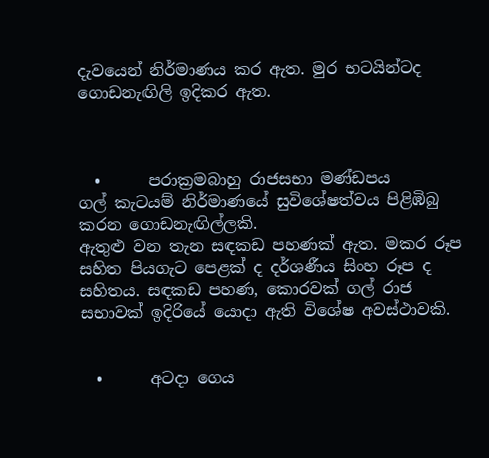දැවයෙන් නිර්මාණය කර ඇත. මුර භටයින්ටද ගොඩනැඟිලි ඉදිකර ඇත.



  •      පරාක්‍රමබාහු රාජසභා මණ්ඩපය
ගල් කැටයම් නිර්මාණයේ සුවිශේෂත්වය පිළිඹිබු කරන ගොඩනැඟිල්ලකි.
ඇතුළු වන තැන සඳකඩ පහණක් ඇත. මකර රූප සහිත පියගැට පෙළක් ද දර්ශණීය සිංහ රූප ද සහිතය. සඳකඩ පහණ, කොරවක් ගල් රාජ සභාවක් ඉදිරියේ යොදා ඇති විශේෂ අවස්ථාවකි.


  •      අටදා ගෙය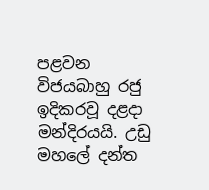පළවන විජයබාහු රජු ඉදිකරවූ දළදා මන්දිරයයි. උඩු මහලේ දන්ත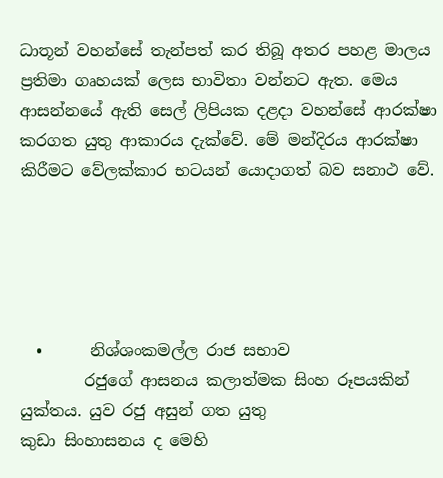ධාතූන් වහන්සේ තැන්පත් කර තිබූ අතර පහළ මාලය ප්‍රතිමා ගෘහයක් ලෙස භාවිතා වන්නට ඇත. මෙය ආසන්නයේ ඇති සෙල් ලිපියක දළදා වහන්සේ ආරක්ෂා කරගත යුතු ආකාරය දැක්වේ. මේ මන්දිරය ආරක්ෂා කිරීමට වේලක්කාර භටයන් යොදාගත් බව සනාථ වේ.





  •      නිශ්ශංකමල්ල රාජ සභාව
        රජුගේ ආසනය කලාත්මක සිංහ රූපයකින් යුක්තය. යුව රජු අසුන් ගත යුතු
කුඩා සිංහාසනය ද මෙහි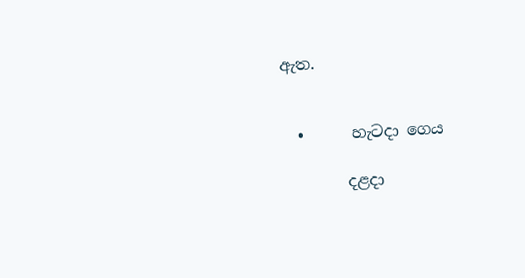ඇත.


  •      හැටදා ගෙය

        දළදා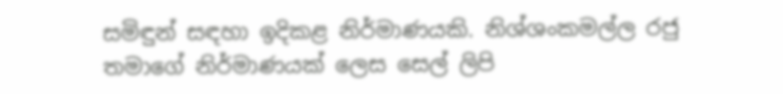සමිඳුන් සඳහා ඉදිකළ නිර්මාණයකි. නිශ්ශංකමල්ල රජු තමාගේ නිර්මාණයක් ලෙස සෙල් ලිපි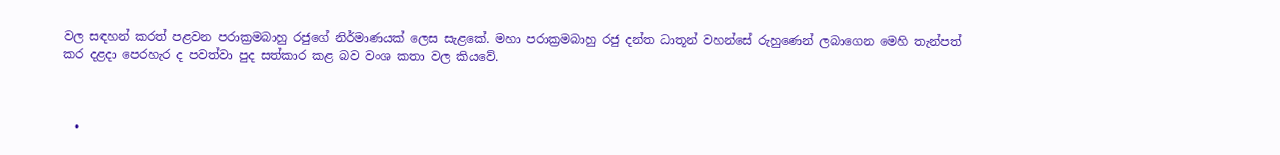වල සඳහන් කරත් පළවන පරාක්‍රමබාහු රජුගේ නිර්මාණයක් ලෙස සැළකේ. මහා පරාක්‍රමබාහු රජු දන්ත ධාතූන් වහන්සේ රුහුණෙන් ලබාගෙන මෙහි තැන්පත් කර දළදා පෙරහැර ද පවත්වා පුද සත්කාර කළ බව වංශ කතා වල කියවේ.



  •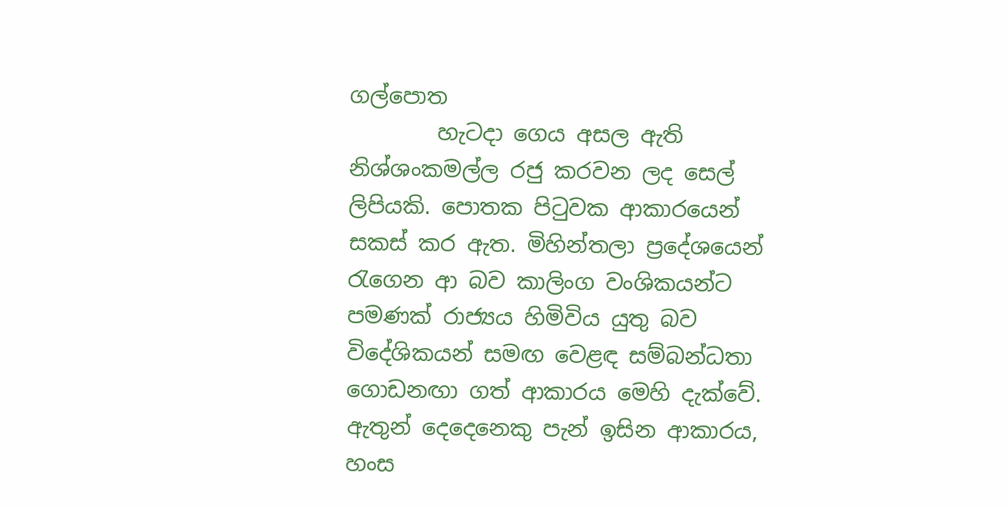ගල්පොත
        හැටදා ගෙය අසල ඇති නිශ්ශංකමල්ල රජු කරවන ලද සෙල් ලිපියකි. පොතක පිටුවක ආකාරයෙන් සකස් කර ඇත. මිහින්තලා ප්‍රදේශයෙන් රැගෙන ආ බව කාලිංග වංශිකයන්ට පමණක් රාජ්‍යය හිමිවිය යුතු බව විදේශිකයන් සමඟ වෙළඳ සම්බන්ධතා ගොඩනඟා ගත් ආකාරය මෙහි දැක්වේ. ඇතුන් දෙදෙනෙකු පැන් ඉසින ආකාරය, හංස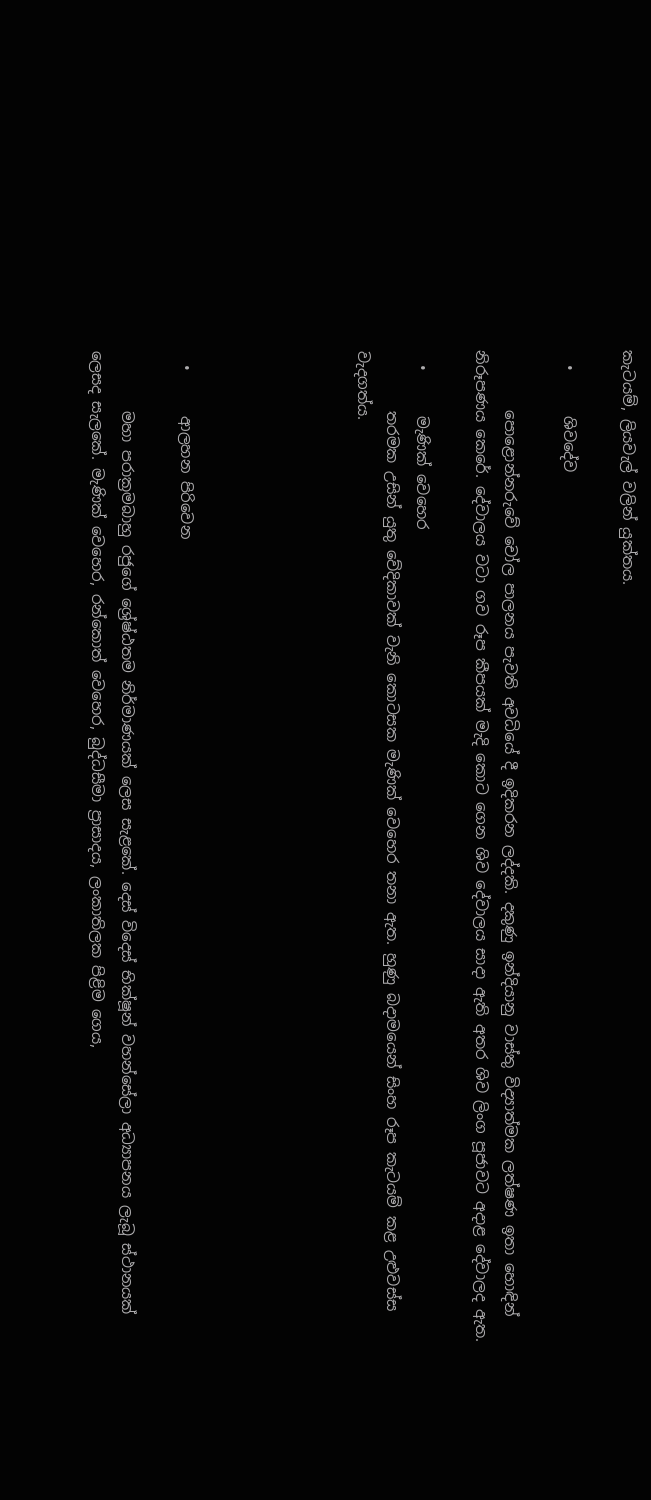කැටයම්, ලියවැල් වලින් යුක්තය.

  •      ශිවදේව

        පොළොන්නරුවේ චෝල පාලනය පැවති අවධියේ දී ඉදිකරන ලද්දකි. දකුණු ඉන්දියානු වාස්තු විද්‍යාත්මක ලත්ෂණ ඉතා හොඳින් නිරූපණය කෙරේ. දේවාලය වටා ගව රූප කීපයක් මැදි කොට ගෙන ශිව දේවාලය සාදා ඇති අතර ශිව ලිංග පූජාවට අදාළ දේවාලද ඇත.

  •      මැණික් වෙහෙර
        තරමක උසින් යුතු වේදිකාවක් වැනි කොටසක මැණික් වෙහෙර තනා ඇත. හුණු බදාමයෙන් සිංහ රූප කැටයම් කළ උළුවස්ස වැදගත්ය.





  •      ආලහන පිරිවෙන

        මහා පරාක්‍රමබාහු රජුගේ ශ්‍රේෂ්ඨතම නිර්මාණයක් ලෙස සැළකේ. දෙස් විදෙස් භික්ෂූන් වහන්සේලා අධ්‍යාපනය ලැබූ ස්ථානයක් ලෙසද සැලකේ. මැණික් වෙහෙර, රන්කොත් වෙහෙර, බුද්ධසීමා ප්‍රාසාදය, ලංකාතිලක පිළිම ගෙය,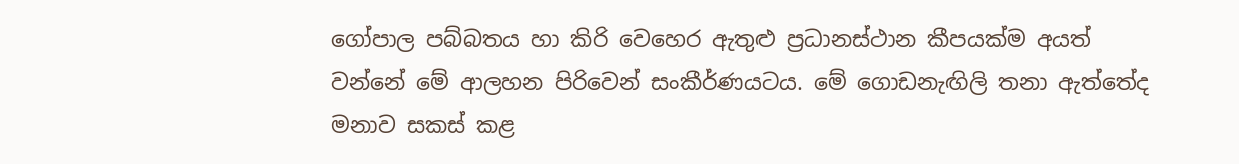ගෝපාල පබ්බතය හා කිරි වෙහෙර ඇතුළු ප්‍රධානස්ථාන කීපයක්ම අයත් වන්නේ මේ ආලහන පිරිවෙන් සංකීර්ණයටය. මේ ගොඩනැඟිලි තනා ඇත්තේද මනාව සකස් කළ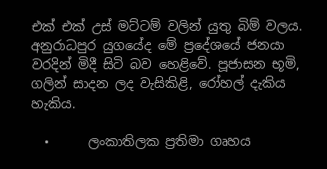එක් එක් උස් මට්ටම් වලින් යුතු බිම් වලය. අනුරාධපුර යුගයේද මේ ප්‍රදේශයේ ජනයා වරදින් මිදී සිටි බව හෙළිවේ. පූජාසන භූමි, ගලින් සාදන ලද වැසිකිළි, රෝහල් දැකිය හැකිය.

  •      ලංකාතිලක ප්‍රතිමා ගෘහය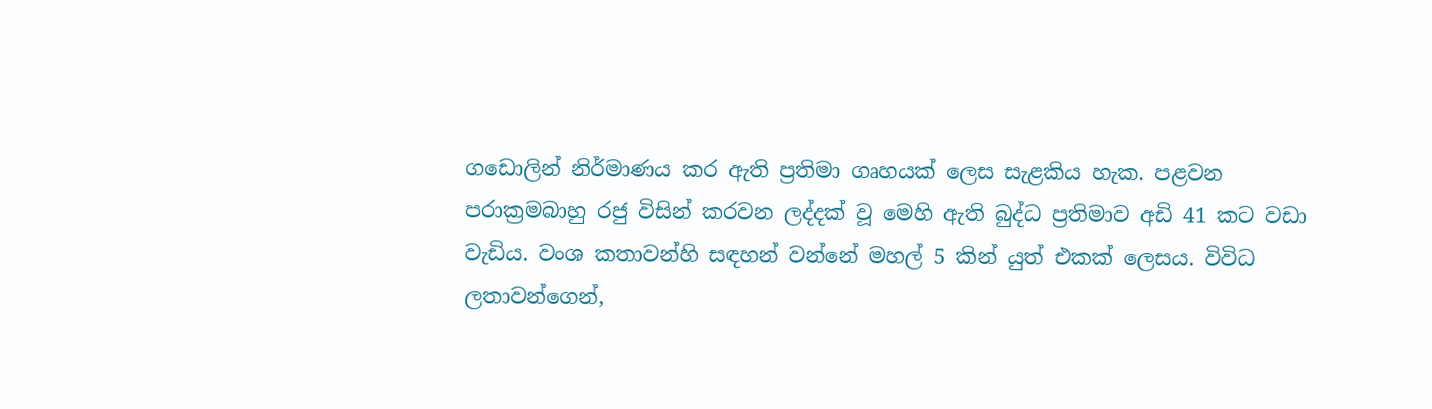ගඩොලින් නිර්මාණය කර ඇති ප්‍රතිමා ගෘහයක් ලෙස සැළකිය හැක. පළවන
පරාක්‍රමබාහු රජු විසින් කරවන ලද්දක් වූ මෙහි ඇති බුද්ධ ප්‍රතිමාව අඩි 41 කට වඩා
වැඩිය. වංශ කතාවන්හි සඳහන් වන්නේ මහල් 5 කින් යුත් එකක් ලෙසය. විවිධ
ලතාවන්ගෙන්,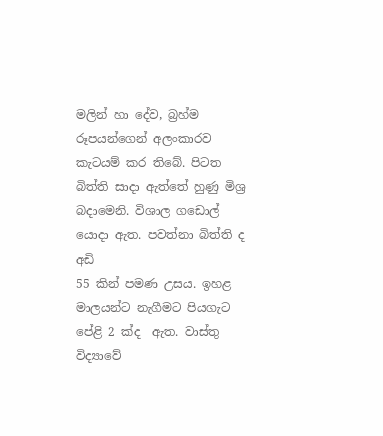මලින් හා දේව, බ්‍රහ්ම රූපයන්ගෙන් අලංකාරව කැටයම් කර තිබේ. පිටත
බිත්ති සාදා ඇත්තේ හුණු මිශ්‍ර බදාමෙනි. විශාල ගඩොල් යොදා ඇත. පවත්නා බිත්ති ද අඩි
55 කින් පමණ උසය. ඉහළ මාලයන්ට නැගීමට පියගැට පේළි 2 ක්ද  ඇත. වාස්තු විද්‍යාවේ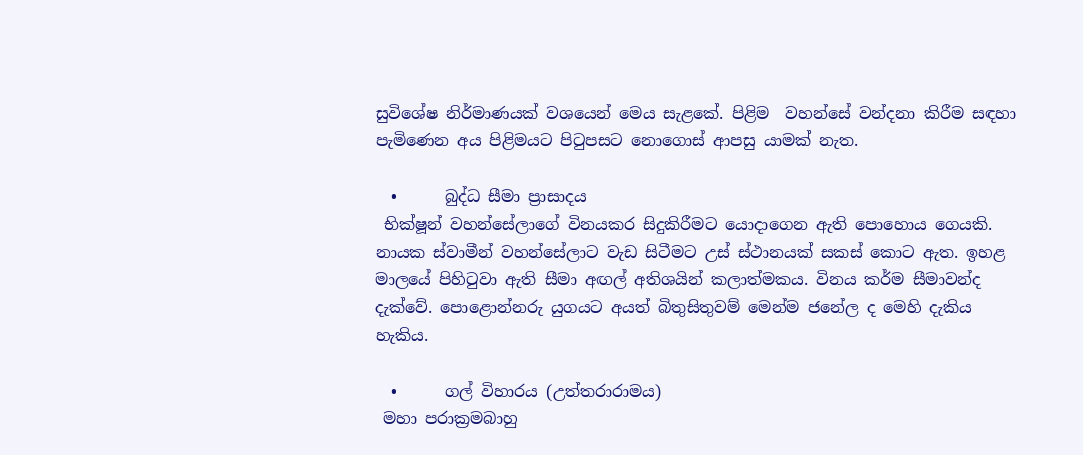සුවිශේෂ නිර්මාණයක් වශයෙන් මෙය සැළකේ. පිළිම  වහන්සේ වන්දනා කිරීම සඳහා
පැමිණෙන අය පිළිමයට පිටුපසට නොගොස් ආපසු යාමක් නැත.

  •      බුද්ධ සීමා ප්‍රාසාදය
 භික්ෂූන් වහන්සේලාගේ විනයකර සිදුකිරීමට යොදාගෙන ඇති පොහොය ගෙයකි. නායක ස්වාමීන් වහන්සේලාට වැඩ සිටීමට උස් ස්ථානයක් සකස් කොට ඇත. ඉහළ මාලයේ පිහිටුවා ඇති සීමා අඟල් අතිශයින් කලාත්මකය. විනය කර්ම සීමාවන්ද දැක්වේ. පොළොන්නරු යුගයට අයත් බිතුසිතුවම් මෙන්ම ජනේල ද මෙහි දැකිය හැකිය.

  •      ගල් විහාරය (උත්තරාරාමය)
 මහා පරාක්‍රමබාහු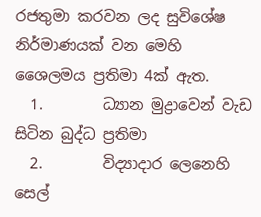රජතුමා කරවන ලද සුවිශේෂ නිර්මාණයක් වන මෙහි
ශෛලමය ප්‍රතිමා 4ක් ඇත.
  1.        ධ්‍යාන මුද්‍රාවෙන් වැඩ සිටින බුද්ධ ප්‍රතිමා
  2.        විද්‍යාදාර ලෙනෙහි සෙල්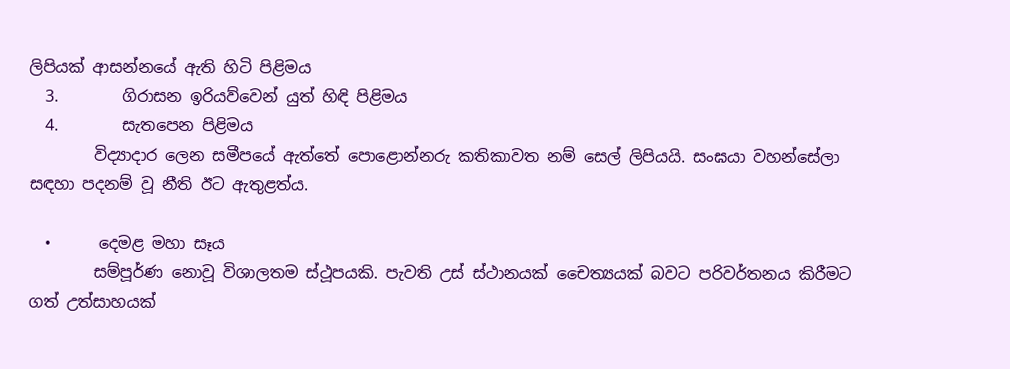ලිපියක් ආසන්නයේ ඇති හිටි පිළිමය
  3.        ගිරාසන ඉරියව්වෙන් යුත් හිඳි පිළිමය
  4.        සැතපෙන පිළිමය
        විද්‍යාදාර ලෙන සමීපයේ ඇත්තේ පොළොන්නරු කතිකාවත නම් සෙල් ලිපියයි. සංඝයා වහන්සේලා සඳහා පදනම් වූ නීති ඊට ඇතුළත්ය.

  •      දෙමළ මහා සෑය
        සම්පූර්ණ නොවූ විශාලතම ස්ථූපයකි. පැවති උස් ස්ථානයක් චෛත්‍යයක් බවට පරිවර්තනය කිරීමට ගත් උත්සාහයක්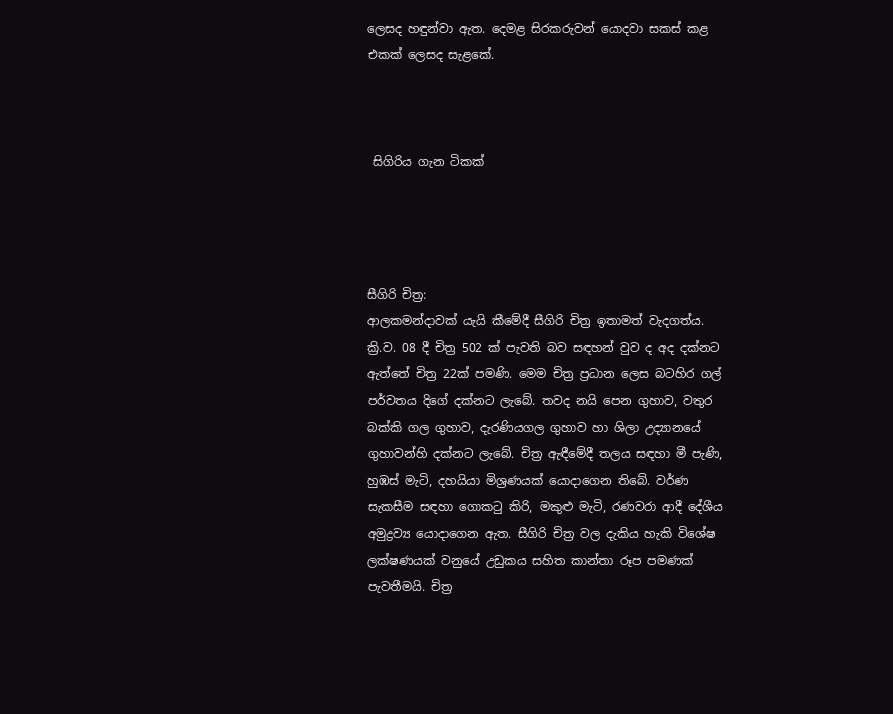ලෙසද හඳුන්වා ඇත. දෙමළ සිරකරුවන් යොදවා සකස් කළ එකක් ලෙසද සැළකේ.



 සිගිරිය ගැන ටිකක්




සීගිරි චිත්‍ර:
ආලකමන්දාවක් යැයි කීමේදී සීගිරි චිත්‍ර ඉතාමත් වැදගත්ය. ක්‍රි.ව. 08 දී චිත්‍ර 502 ක් පැවති බව සඳහන් වුව ද අද දක්නට ඇත්තේ චිත්‍ර 22ක් පමණි. මෙම චිත්‍ර ප්‍රධාන ලෙස බටහිර ගල් පර්වතය දිගේ දක්නට ලැබේ. තවද නයි පෙන ගුහාව, වතුර බක්කි ගල ගුහාව, දැරණියගල ගුහාව හා ශිලා උද්‍යානයේ ගුහාවන්හි දක්නට ලැබේ. චිත්‍ර ඇඳීමේදී තලය සඳහා මී පැණි, හුඹස් මැටි, දහයියා මිශ්‍රණයක් යොදාගෙන තිබේ. වර්ණ සැකසීම සඳහා ගොකටු කිරි, මකුළු මැටි, රණවරා ආදී දේශීය අමුද්‍රව්‍ය යොදාගෙන ඇත. සීගිරි චිත්‍ර වල දැකිය හැකි විශේෂ ලක්ෂණයක් වනුයේ උඩුකය සහිත කාන්තා රූප පමණක් පැවතීමයි. චිත්‍ර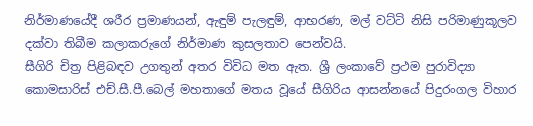නිර්මාණයේදී ශරීර ප්‍රමාණයන්, ඇඳුම් පැලඳුම්, ආභරණ, මල් වට්ටි නිසි පරිමාණුකූලව දක්වා තිබීම කලාකරුගේ නිර්මාණ කුසලතාව පෙන්වයි.
සීගිරි චිත්‍ර පිළිබඳව උගතුන් අතර විවිධ මත ඇත. ශ්‍රී ලංකාවේ ප්‍රථම පුරාවිද්‍යා කොමසාරිස් එච්.සී.පී.බෙල් මහතාගේ මතය වූයේ සීගිරිය ආසන්නයේ පිදුරංගල විහාර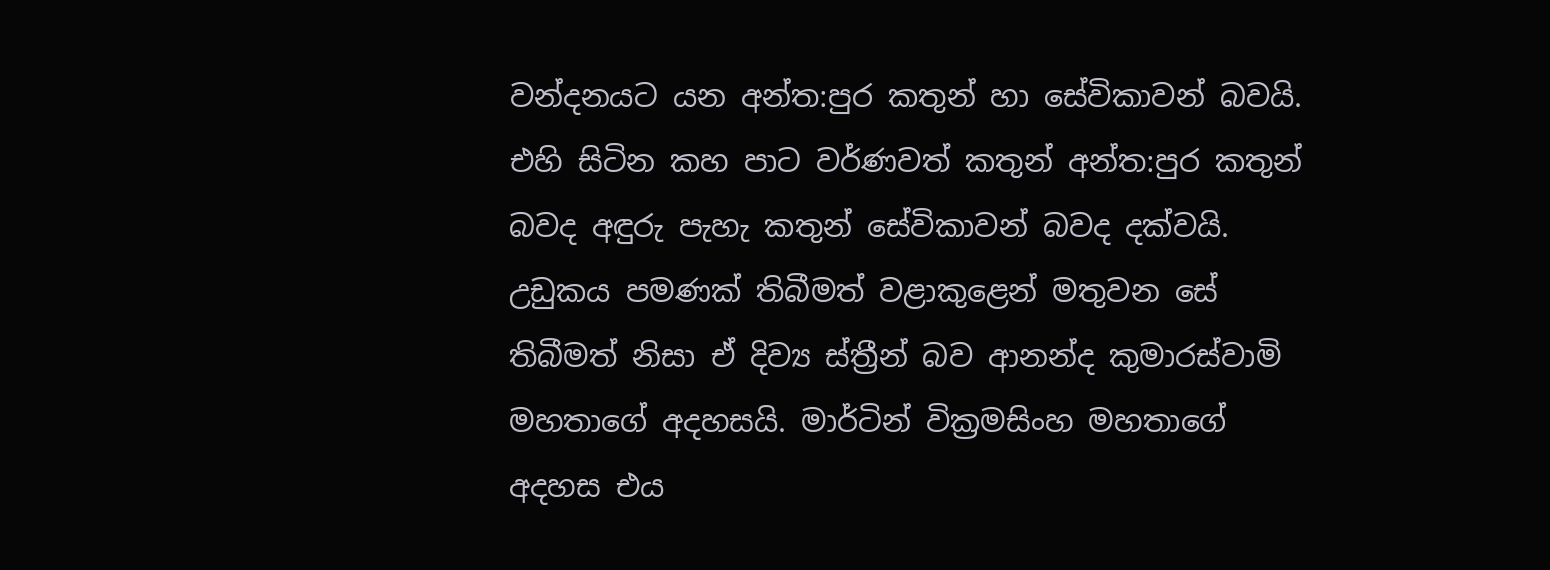වන්දනයට යන අන්ත:පුර කතුන් හා සේවිකාවන් බවයි. එහි සිටින කහ පාට වර්ණවත් කතුන් අන්ත:පුර කතුන් බවද අඳුරු පැහැ කතුන් සේවිකාවන් බවද දක්වයි. උඩුකය පමණක් තිබීමත් වළාකුළෙන් මතුවන සේ තිබීමත් නිසා ඒ දිව්‍ය ස්ත්‍රීන් බව ආනන්ද කුමාරස්වාමි මහතාගේ අදහසයි. මාර්ටින් වික්‍රමසිංහ මහතාගේ අදහස එය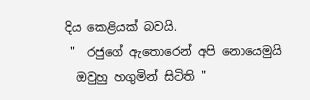දිය කෙළියක් බවයි.
 "  රජුගේ ඇතොරෙන් අපි නොයෙමුයි
  ඔවුහු හගුමින් සිටිති "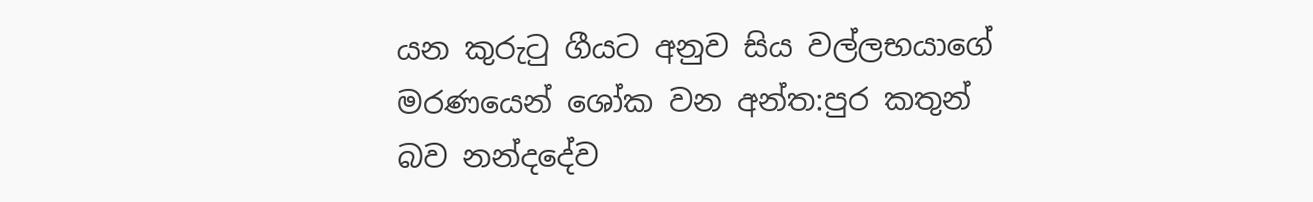යන කුරුටු ගීයට අනුව සිය වල්ලභයාගේ මරණයෙන් ශෝක වන අන්ත:පුර කතුන් බව නන්දදේව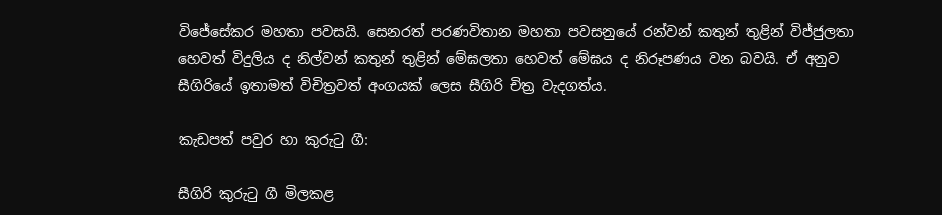විජේසේකර මහතා පවසයි. සෙනරත් පරණවිතාන මහතා පවසනුයේ රන්වන් කතුන් තුළින් විජ්ජුලතා හෙවත් විදුලිය ද නිල්වන් කතුන් තුළින් මේඝලතා හෙවත් මේඝය ද නිරූපණය වන බවයි. ඒ අනුව සීගිරියේ ඉතාමත් විචිත්‍රවත් අංගයක් ලෙස සීගිරි චිත්‍ර වැදගත්ය.

කැඩපත් පවුර හා කුරුටු ගී:

සීගිරි කුරුටු ගී මිලකළ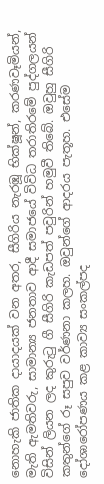නොහැකි ජාතික දායාදයක් වන අතර, සීගිරිය නැරඹූ භික්ෂූන්, කරණවෑමියන්, මැති ඇමතිවරු, සාමාන්‍ය ජනතාව ආදී සමාජයේ විවිධ තරාතිරමේ පුද්ගලයන් විසින් ලියන ලද කුරුටු ගී සීගිරි කැඩපත් පවුරින් හමුවී තිබේ. ඔවුහු සීගිරි කතුන්ගේ රූ සපුව වර්ණනා කලහ. ඔවුන්ගේ ආදරය පැතූහ. එසේම දෝශාරෝපණය කළ කාව්‍ය සංකල්පද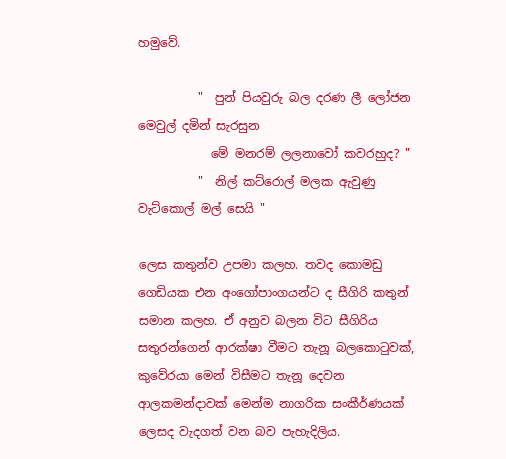හමුවේ.

          "  පුන් පියවුරු බල දරණ ලී ලෝජන මෙවුල් දමින් සැරසුන
            මේ මනරම් ලලනාවෝ කවරහුද? "
          "  නිල් කට්රොල් මලක ඇවුණු වැට්කොල් මල් සෙයි "

ලෙස කතුන්ව උපමා කලහ. තවද කොමඩු ගෙඩියක එන අංගෝපාංගයන්ට ද සීගිරි කතුන් සමාන කලහ. ඒ අනුව බලන විට සීගිරිය සතුරන්ගෙන් ආරක්ෂා වීමට තැනූ බලකොටුවක්, කුවේරයා මෙන් විසීමට තැනූ දෙවන ආලකමන්දාවක් මෙන්ම නාගරික සංකීර්ණයක් ලෙසද වැදගත් වන බව පැහැදිලිය.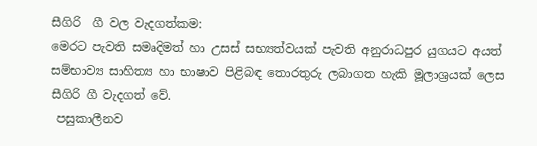සීගිරි  ගී වල වැදගත්කම:
මෙරට පැවති සමෘදිමත් හා උසස් සභ්‍යත්වයක් පැවති අනුරාධපුර යුගයට අයත් සම්භාව්‍ය සාහිත්‍ය හා භාෂාව පිළිබඳ තොරතුරු ලබාගත හැකි මූලාශ්‍රයක් ලෙස සීගිරි ගී වැදගත් වේ.
 පසුකාලීනව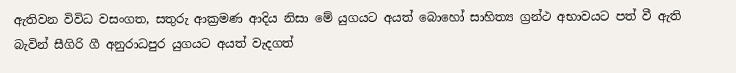ඇතිවන විවිධ වසංගත, සතුරු ආක්‍රමණ ආදිය නිසා මේ යුගයට අයත් බොහෝ සාහිත්‍ය ග්‍රන්ථ අභාවයට පත් වී ඇති බැවින් සීගිරි ගී අනුරාධපුර යුගයට අයත් වැදගත්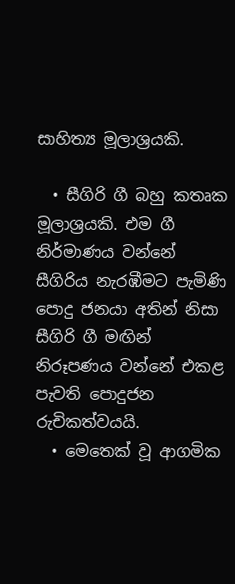සාහිත්‍ය මූලාශ්‍රයකි.

  • සීගිරි ගී බහු කතෘක මූලාශ්‍රයකි. එම ගී නිර්මාණය වන්නේ සීගිරිය නැරඹීමට පැමිණි පොදු ජනයා අතින් නිසා සීගිරි ගී මඟින් නිරූපණය වන්නේ එකළ පැවති පොදුජන රුචිකත්වයයි.
  • මෙතෙක් වූ ආගමික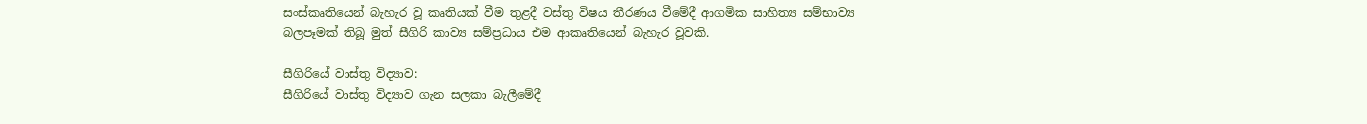සංස්කෘතියෙන් බැහැර වූ කෘතියක් වීම තුළදී වස්තු විෂය තීරණය වීමේදී ආගමික සාහිත්‍ය සම්භාව්‍ය බලපෑමක් තිබූ මුත් සීගිරි කාව්‍ය සම්ප්‍රධාය එම ආකෘතියෙන් බැහැර වූවකි.

සීගිරියේ වාස්තු විද්‍යාව:
සීගිරියේ වාස්තු විද්‍යාව ගැන සලකා බැලීමේදී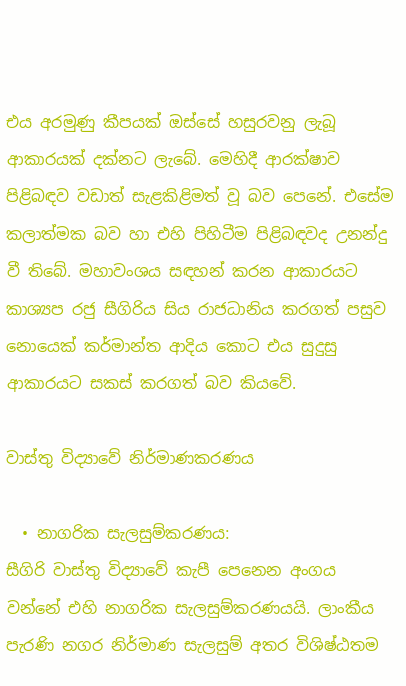එය අරමුණු කීපයක් ඔස්සේ හසුරවනු ලැබූ ආකාරයක් දක්නට ලැබේ. මෙහිදී ආරක්ෂාව පිළිබඳව වඩාත් සැළකිළිමත් වූ බව පෙනේ. එසේම කලාත්මක බව හා එහි පිහිටීම පිළිබඳවද උනන්දු වී තිබේ. මහාවංශය සඳහන් කරන ආකාරයට කාශ්‍යප රජු සීගිරිය සිය රාජධානිය කරගත් පසුව නොයෙක් කර්මාන්ත ආදිය කොට එය සුදුසු ආකාරයට සකස් කරගත් බව කියවේ.

වාස්තු විද්‍යාවේ නිර්මාණකරණය

  • නාගරික සැලසුම්කරණය:
සීගිරි වාස්තු විද්‍යාවේ කැපී පෙනෙන අංගය වන්නේ එහි නාගරික සැලසුම්කරණයයි. ලාංකීය පැරණි නගර නිර්මාණ සැලසුම් අතර විශිෂ්ඨතම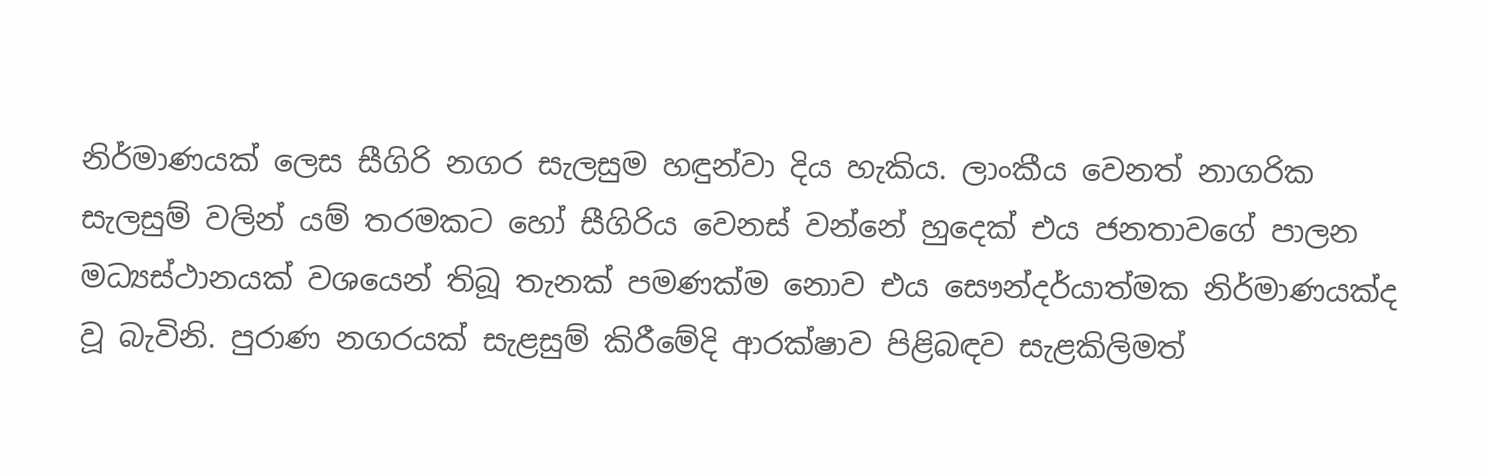නිර්මාණයක් ලෙස සීගිරි නගර සැලසුම හඳුන්වා දිය හැකිය. ලාංකීය වෙනත් නාගරික සැලසුම් වලින් යම් තරමකට හෝ සීගිරිය වෙනස් වන්නේ හුදෙක් එය ජනතාවගේ පාලන මධ්‍යස්ථානයක් වශයෙන් තිබූ තැනක් පමණක්ම නොව එය සෞන්දර්යාත්මක නිර්මාණයක්ද වූ බැවිනි. පුරාණ නගරයක් සැළසුම් කිරීමේදි ආරක්ෂාව පිළිබඳව සැළකිලිමත්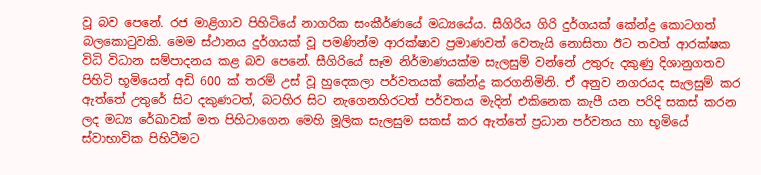වූ බව පෙනේ. රජ මාළිගාව පිහිටියේ නාගරික සංකීර්ණයේ මධ්‍යයේය. සීගිරිය ගිරි දුර්ගයක් කේන්ද්‍ර කොටගත් බලකොටුවකි. මෙම ස්ථානය දුර්ගයක් වූ පමණින්ම ආරක්ෂාව ප්‍රමාණවත් වෙතැයි නොසිතා ඊට තවත් ආරක්ෂක විධි විධාන සම්පාදනය කළ බව පෙනේ. සීගිරියේ සෑම නිර්මාණයක්ම සැලසුම් වන්නේ උතුරු දකුණු දිශානුගතව පිහිටි භූමියෙන් අඩි 600 ක් තරම් උස් වූ හුදෙකලා පර්වතයක් කේන්ද්‍ර කරගනිමිනි. ඒ අනුව නගරයද සැලසුම් කර ඇත්තේ උතුරේ සිට දකුණටත්, බටහිර සිට නැගෙනහිරටත් පර්වතය මැදින් එකිනෙක කැපී යන පරිදි සකස් කරන ලද මධ්‍ය රේඛාවක් මත පිහිටාගෙන මෙහි මූලික සැලසුම සකස් කර ඇත්තේ ප්‍රධාන පර්වතය හා භූමියේ ස්වාභාවික පිහිටීමට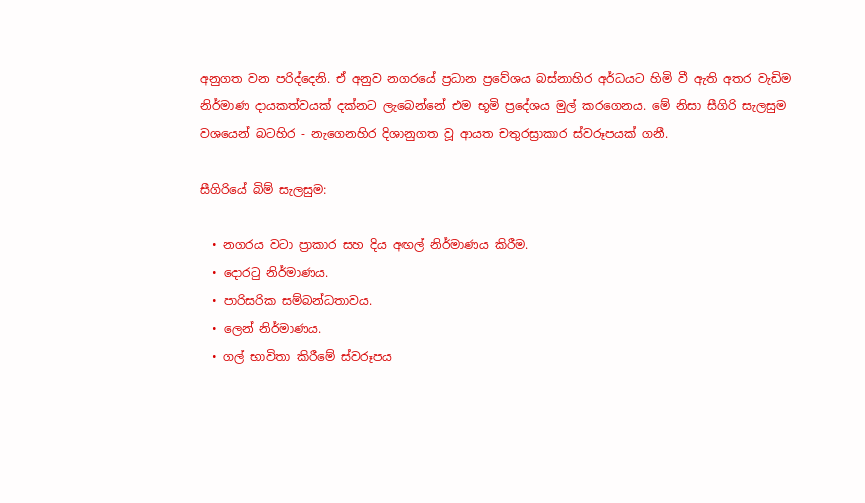අනුගත වන පරිද්දෙනි. ඒ අනුව නගරයේ ප්‍රධාන ප්‍රවේශය බස්නාහිර අර්ධයට හිමි වී ඇති අතර වැඩිම නිර්මාණ දායකත්වයක් දක්නට ලැබෙන්නේ එම භූමි ප්‍රදේශය මුල් කරගෙනය. මේ නිසා සීගිරි සැලසුම වශයෙන් බටහිර - නැගෙනහිර දිශානුගත වූ ආයත චතුරස්‍රාකාර ස්වරූපයක් ගනී.

සීගිරියේ බිම් සැලසුම:

  • නගරය වටා ප්‍රාකාර සහ දිය අඟල් නිර්මාණය කිරීම.
  • දොරටු නිර්මාණය.
  • පාරිසරික සම්බන්ධතාවය.
  • ලෙන් නිර්මාණය.
  • ගල් භාවිතා කිරීමේ ස්වරූපය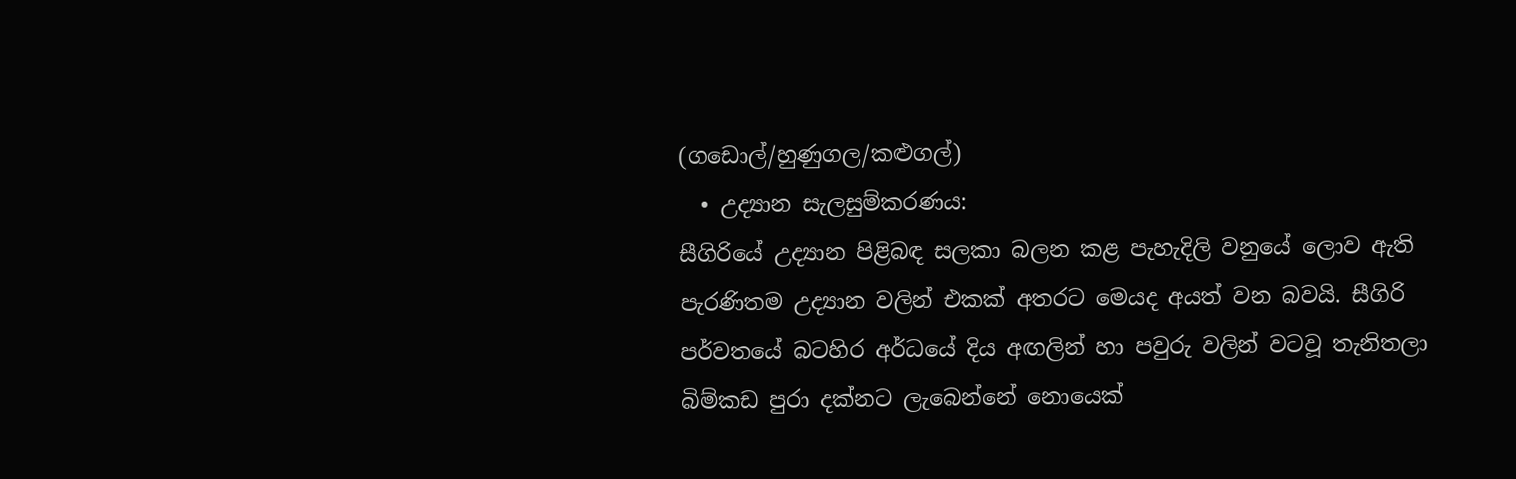(ගඩොල්/හුණුගල/කළුගල්)
  • උද්‍යාන සැලසුම්කරණය:
සීගිරියේ උද්‍යාන පිළිබඳ සලකා බලන කළ පැහැදිලි වනුයේ ලොව ඇති පැරණිතම උද්‍යාන වලින් එකක් අතරට මෙයද අයත් වන බවයි. සීගිරි පර්වතයේ බටහිර අර්ධයේ දිය අඟලින් හා පවුරු වලින් වටවූ තැනිතලා බිම්කඩ පුරා දක්නට ලැබෙන්නේ නොයෙක්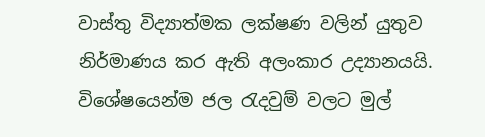වාස්තු විද්‍යාත්මක ලක්ෂණ වලින් යුතුව නිර්මාණය කර ඇති අලංකාර උද්‍යානයයි. විශේෂයෙන්ම ජල රැදවුම් වලට මුල්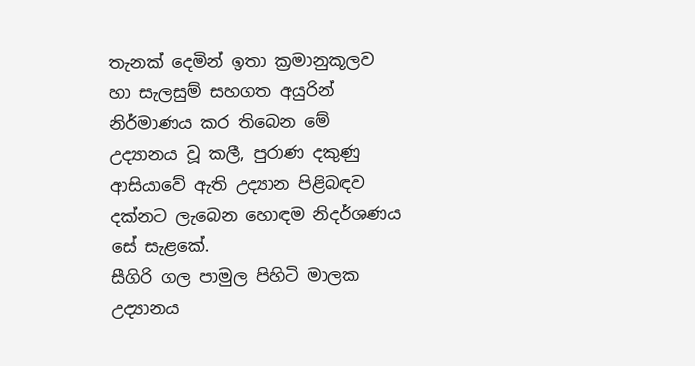තැනක් දෙමින් ඉතා ක්‍රමානුකූලව හා සැලසුම් සහගත අයුරින් නිර්මාණය කර තිබෙන මේ උද්‍යානය වූ කලී, පුරාණ දකුණු ආසියාවේ ඇති උද්‍යාන පිළිබඳව දක්නට ලැබෙන හොඳම නිදර්ශණය සේ සැළකේ.
සීගිරි ගල පාමුල පිහිටි මාලක උද්‍යානය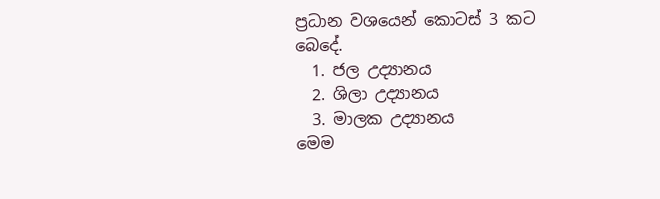ප්‍රධාන වශයෙන් කොටස් 3 කට බෙදේ.
  1. ජල උද්‍යානය
  2. ශිලා උද්‍යානය
  3. මාලක උද්‍යානය
මෙම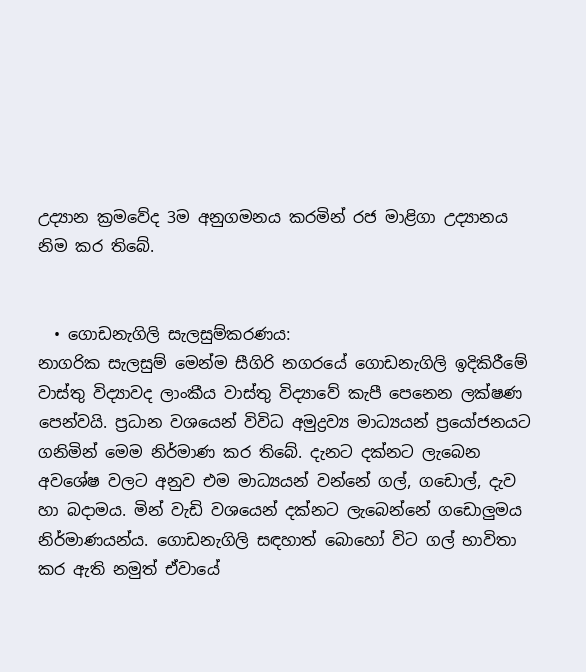උද්‍යාන ක්‍රමවේද 3ම අනුගමනය කරමින් රජ මාළිගා උද්‍යානය නිම කර තිබේ.


  • ගොඩනැගිලි සැලසුම්කරණය:
නාගරික සැලසුම් මෙන්ම සීගිරි නගරයේ ගොඩනැගිලි ඉදිකිරීමේ වාස්තු විද්‍යාවද ලාංකීය වාස්තු විද්‍යාවේ කැපී පෙනෙන ලක්ෂණ පෙන්වයි. ප්‍රධාන වශයෙන් විවිධ අමුද්‍රව්‍ය මාධ්‍යයන් ප්‍රයෝජනයට ගනිමින් මෙම නිර්මාණ කර තිබේ. දැනට දක්නට ලැබෙන අවශේෂ වලට අනුව එම මාධ්‍යයන් වන්නේ ගල්, ගඩොල්, දැව හා බදාමය. මින් වැඩි වශයෙන් දක්නට ලැබෙන්නේ ගඩොලුමය නිර්මාණයන්ය. ගොඩනැගිලි සඳහාත් බොහෝ විට ගල් භාවිතා කර ඇති නමුත් ඒවායේ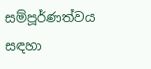සම්පූර්ණත්වය සඳහා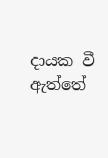දායක වී ඇත්තේ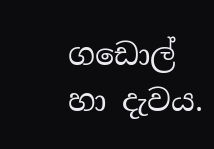ගඩොල් හා දැවය.